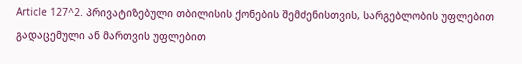Article 127^2. პრივატიზებული თბილისის ქონების შემძენისთვის, სარგებლობის უფლებით გადაცემული ან მართვის უფლებით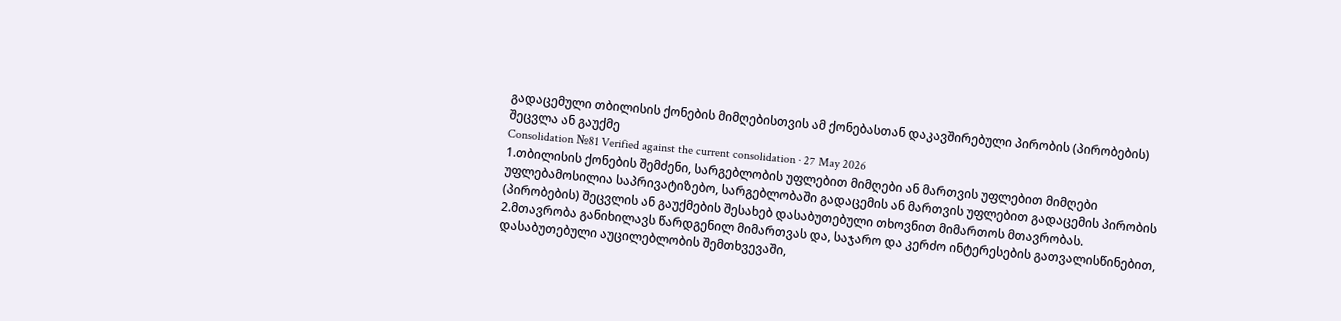გადაცემული თბილისის ქონების მიმღებისთვის ამ ქონებასთან დაკავშირებული პირობის (პირობების) შეცვლა ან გაუქმე
Consolidation №81 Verified against the current consolidation · 27 May 2026
1.თბილისის ქონების შემძენი, სარგებლობის უფლებით მიმღები ან მართვის უფლებით მიმღები უფლებამოსილია საპრივატიზებო, სარგებლობაში გადაცემის ან მართვის უფლებით გადაცემის პირობის (პირობების) შეცვლის ან გაუქმების შესახებ დასაბუთებული თხოვნით მიმართოს მთავრობას.
2.მთავრობა განიხილავს წარდგენილ მიმართვას და, საჯარო და კერძო ინტერესების გათვალისწინებით, დასაბუთებული აუცილებლობის შემთხვევაში,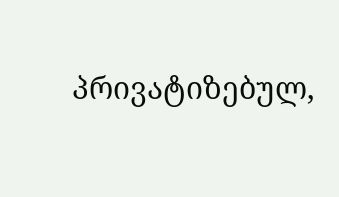პრივატიზებულ,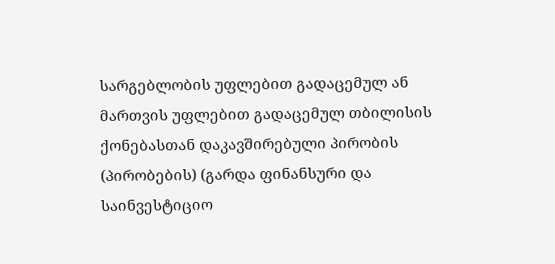სარგებლობის უფლებით გადაცემულ ან მართვის უფლებით გადაცემულ თბილისის ქონებასთან დაკავშირებული პირობის (პირობების) (გარდა ფინანსური და საინვესტიციო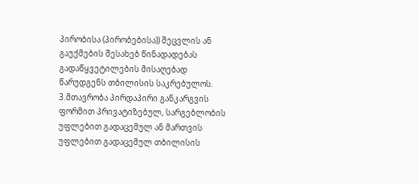პირობისა (პირობებისა)) შეცვლის ან გაუქმების შესახებ წინადადებას გადაწყვეტილების მისაღებად წარუდგენს თბილისის საკრებულოს.
3.მთავრობა პირდაპირი განკარგვის ფორმით პრივატიზებულ, სარგებლობის უფლებით გადაცემულ ან მართვის უფლებით გადაცემულ თბილისის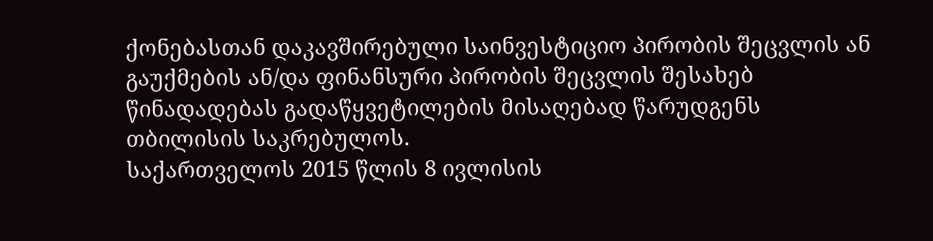ქონებასთან დაკავშირებული საინვესტიციო პირობის შეცვლის ან გაუქმების ან/და ფინანსური პირობის შეცვლის შესახებ წინადადებას გადაწყვეტილების მისაღებად წარუდგენს თბილისის საკრებულოს.
საქართველოს 2015 წლის 8 ივლისის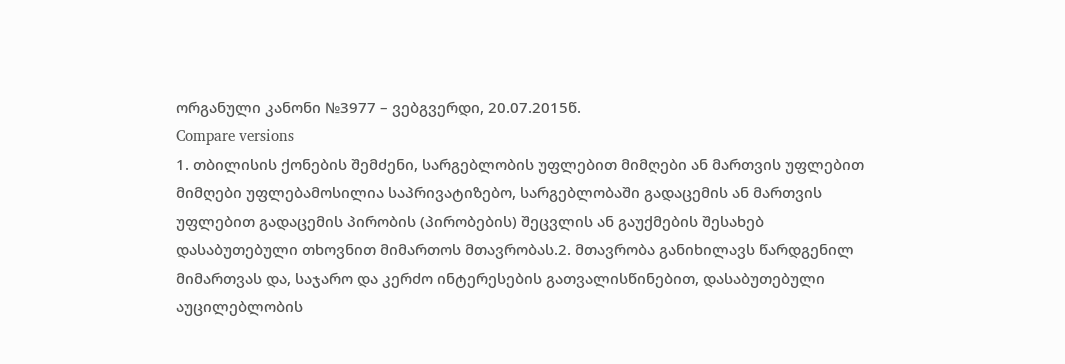ორგანული კანონი №3977 – ვებგვერდი, 20.07.2015წ.
Compare versions
1. თბილისის ქონების შემძენი, სარგებლობის უფლებით მიმღები ან მართვის უფლებით მიმღები უფლებამოსილია საპრივატიზებო, სარგებლობაში გადაცემის ან მართვის უფლებით გადაცემის პირობის (პირობების) შეცვლის ან გაუქმების შესახებ დასაბუთებული თხოვნით მიმართოს მთავრობას.2. მთავრობა განიხილავს წარდგენილ მიმართვას და, საჯარო და კერძო ინტერესების გათვალისწინებით, დასაბუთებული აუცილებლობის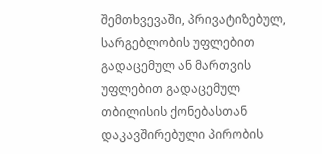შემთხვევაში, პრივატიზებულ, სარგებლობის უფლებით გადაცემულ ან მართვის უფლებით გადაცემულ თბილისის ქონებასთან დაკავშირებული პირობის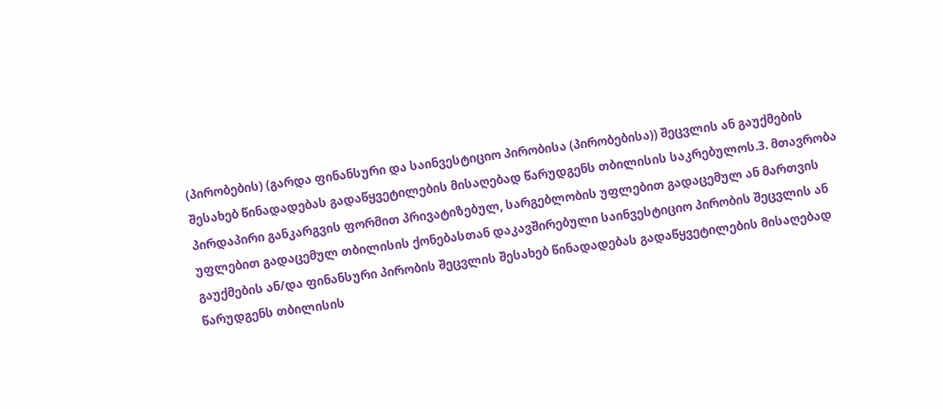(პირობების) (გარდა ფინანსური და საინვესტიციო პირობისა (პირობებისა)) შეცვლის ან გაუქმების შესახებ წინადადებას გადაწყვეტილების მისაღებად წარუდგენს თბილისის საკრებულოს.3. მთავრობა პირდაპირი განკარგვის ფორმით პრივატიზებულ, სარგებლობის უფლებით გადაცემულ ან მართვის უფლებით გადაცემულ თბილისის ქონებასთან დაკავშირებული საინვესტიციო პირობის შეცვლის ან გაუქმების ან/და ფინანსური პირობის შეცვლის შესახებ წინადადებას გადაწყვეტილების მისაღებად წარუდგენს თბილისის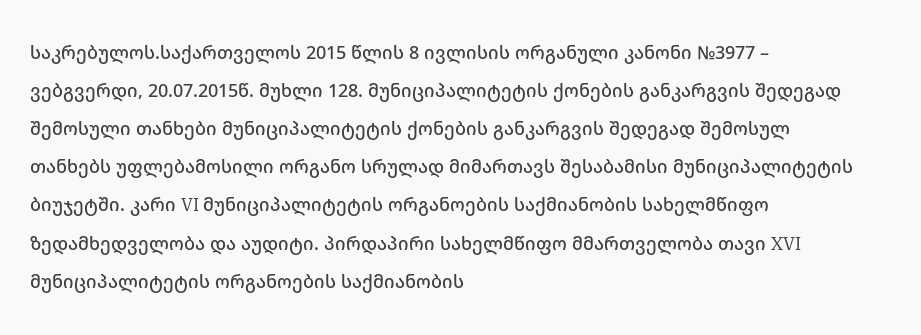საკრებულოს.საქართველოს 2015 წლის 8 ივლისის ორგანული კანონი №3977 – ვებგვერდი, 20.07.2015წ. მუხლი 128. მუნიციპალიტეტის ქონების განკარგვის შედეგად შემოსული თანხები მუნიციპალიტეტის ქონების განკარგვის შედეგად შემოსულ თანხებს უფლებამოსილი ორგანო სრულად მიმართავს შესაბამისი მუნიციპალიტეტის ბიუჯეტში. კარი VI მუნიციპალიტეტის ორგანოების საქმიანობის სახელმწიფო ზედამხედველობა და აუდიტი. პირდაპირი სახელმწიფო მმართველობა თავი XVI მუნიციპალიტეტის ორგანოების საქმიანობის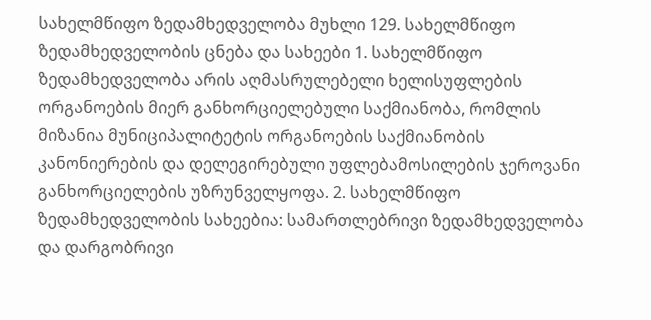სახელმწიფო ზედამხედველობა მუხლი 129. სახელმწიფო ზედამხედველობის ცნება და სახეები 1. სახელმწიფო ზედამხედველობა არის აღმასრულებელი ხელისუფლების ორგანოების მიერ განხორციელებული საქმიანობა, რომლის მიზანია მუნიციპალიტეტის ორგანოების საქმიანობის კანონიერების და დელეგირებული უფლებამოსილების ჯეროვანი განხორციელების უზრუნველყოფა. 2. სახელმწიფო ზედამხედველობის სახეებია: სამართლებრივი ზედამხედველობა და დარგობრივი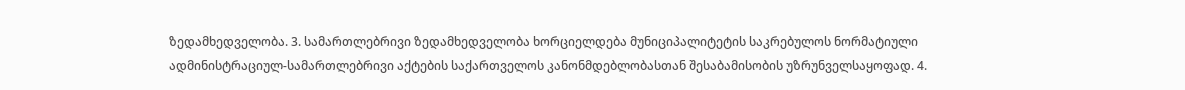ზედამხედველობა. 3. სამართლებრივი ზედამხედველობა ხორციელდება მუნიციპალიტეტის საკრებულოს ნორმატიული ადმინისტრაციულ-სამართლებრივი აქტების საქართველოს კანონმდებლობასთან შესაბამისობის უზრუნველსაყოფად. 4.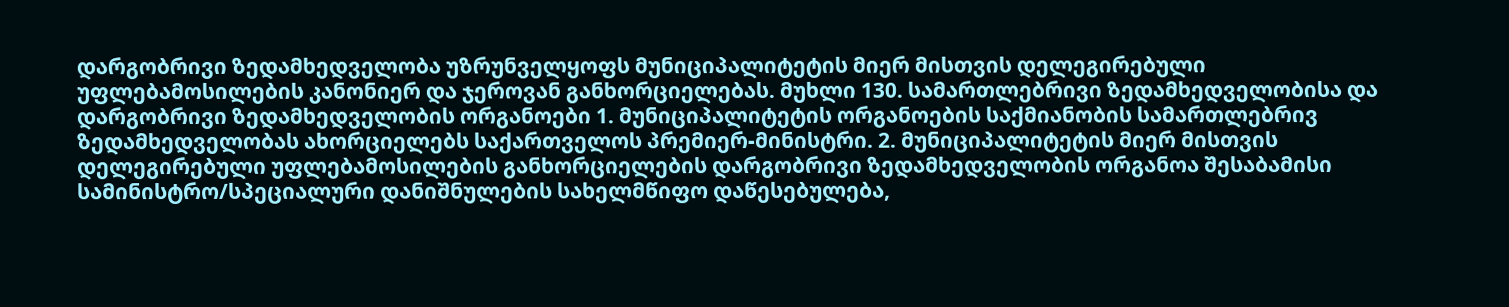დარგობრივი ზედამხედველობა უზრუნველყოფს მუნიციპალიტეტის მიერ მისთვის დელეგირებული უფლებამოსილების კანონიერ და ჯეროვან განხორციელებას. მუხლი 130. სამართლებრივი ზედამხედველობისა და დარგობრივი ზედამხედველობის ორგანოები 1. მუნიციპალიტეტის ორგანოების საქმიანობის სამართლებრივ ზედამხედველობას ახორციელებს საქართველოს პრემიერ-მინისტრი. 2. მუნიციპალიტეტის მიერ მისთვის დელეგირებული უფლებამოსილების განხორციელების დარგობრივი ზედამხედველობის ორგანოა შესაბამისი სამინისტრო/სპეციალური დანიშნულების სახელმწიფო დაწესებულება,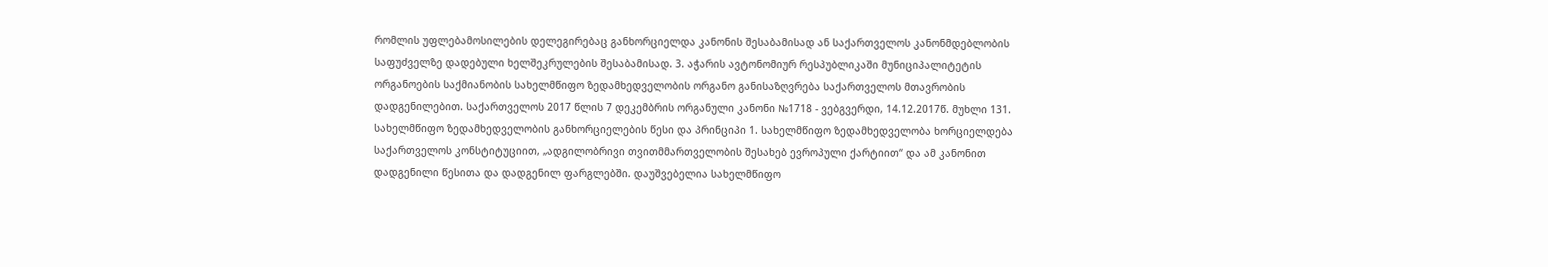რომლის უფლებამოსილების დელეგირებაც განხორციელდა კანონის შესაბამისად ან საქართველოს კანონმდებლობის საფუძველზე დადებული ხელშეკრულების შესაბამისად. 3. აჭარის ავტონომიურ რესპუბლიკაში მუნიციპალიტეტის ორგანოების საქმიანობის სახელმწიფო ზედამხედველობის ორგანო განისაზღვრება საქართველოს მთავრობის დადგენილებით. საქართველოს 2017 წლის 7 დეკემბრის ორგანული კანონი №1718 - ვებგვერდი, 14.12.2017წ. მუხლი 131. სახელმწიფო ზედამხედველობის განხორციელების წესი და პრინციპი 1. სახელმწიფო ზედამხედველობა ხორციელდება საქართველოს კონსტიტუციით, „ადგილობრივი თვითმმართველობის შესახებ ევროპული ქარტიით“ და ამ კანონით დადგენილი წესითა და დადგენილ ფარგლებში. დაუშვებელია სახელმწიფო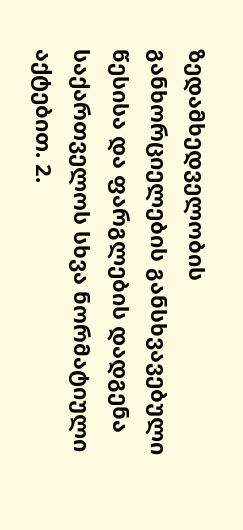ზედამხედველობის განხორციელების განსხვავებული წესისა და ფარგლების დადგენა საქართველოს სხვა ნორმატიული აქტებით. 2.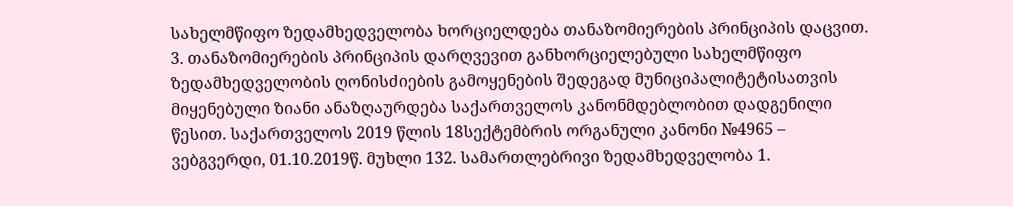სახელმწიფო ზედამხედველობა ხორციელდება თანაზომიერების პრინციპის დაცვით. 3. თანაზომიერების პრინციპის დარღვევით განხორციელებული სახელმწიფო ზედამხედველობის ღონისძიების გამოყენების შედეგად მუნიციპალიტეტისათვის მიყენებული ზიანი ანაზღაურდება საქართველოს კანონმდებლობით დადგენილი წესით. საქართველოს 2019 წლის 18სექტემბრის ორგანული კანონი №4965 – ვებგვერდი, 01.10.2019წ. მუხლი 132. სამართლებრივი ზედამხედველობა 1.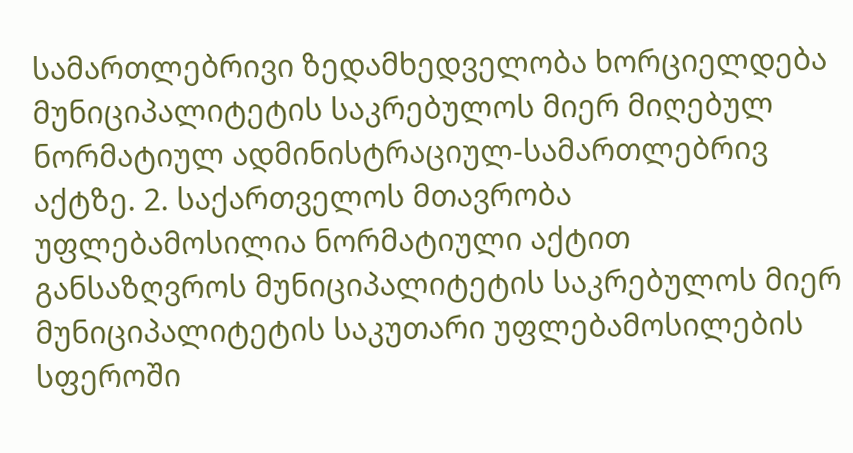სამართლებრივი ზედამხედველობა ხორციელდება მუნიციპალიტეტის საკრებულოს მიერ მიღებულ ნორმატიულ ადმინისტრაციულ-სამართლებრივ აქტზე. 2. საქართველოს მთავრობა უფლებამოსილია ნორმატიული აქტით განსაზღვროს მუნიციპალიტეტის საკრებულოს მიერ მუნიციპალიტეტის საკუთარი უფლებამოსილების სფეროში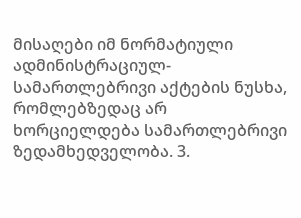მისაღები იმ ნორმატიული ადმინისტრაციულ-სამართლებრივი აქტების ნუსხა, რომლებზედაც არ ხორციელდება სამართლებრივი ზედამხედველობა. 3.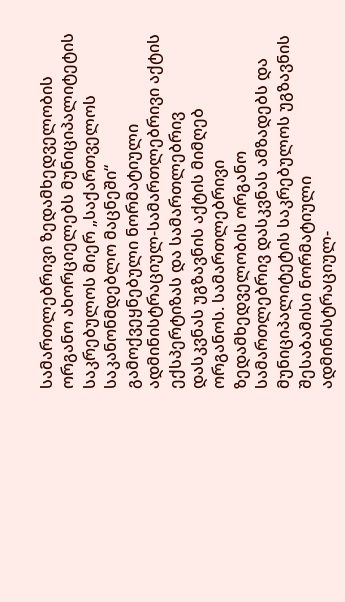სამართლებრივი ზედამხედველობის ორგანო ახორციელებს მუნიციპალიტეტის საკრებულოს მიერ „საქართველოს საკანონმდებლო მაცნეში“ გამოქვეყნებული ნორმატიული ადმინისტრაციულ-სამართლებრივი აქტის ექსპერტიზას და სამართლებრივ დასკვნას უგზავნის აქტის მიმღებ ორგანოს. სამართლებრივი ზედამხედველობის ორგანო სამართლებრივ დასკვნას ამზადებს და მუნიციპალიტეტის საკრებულოს უგზავნის შესაბამისი ნორმატიული ადმინისტრაციულ-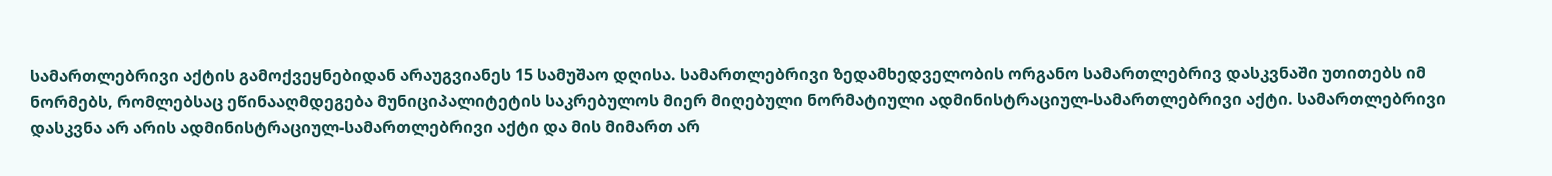სამართლებრივი აქტის გამოქვეყნებიდან არაუგვიანეს 15 სამუშაო დღისა. სამართლებრივი ზედამხედველობის ორგანო სამართლებრივ დასკვნაში უთითებს იმ ნორმებს, რომლებსაც ეწინააღმდეგება მუნიციპალიტეტის საკრებულოს მიერ მიღებული ნორმატიული ადმინისტრაციულ-სამართლებრივი აქტი. სამართლებრივი დასკვნა არ არის ადმინისტრაციულ-სამართლებრივი აქტი და მის მიმართ არ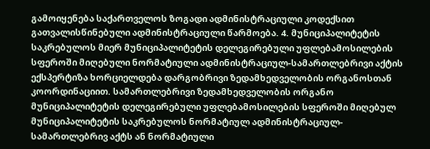გამოიყენება საქართველოს ზოგადი ადმინისტრაციული კოდექსით გათვალისწინებული ადმინისტრაციული წარმოება. 4. მუნიციპალიტეტის საკრებულოს მიერ მუნიციპალიტეტის დელეგირებული უფლებამოსილების სფეროში მიღებული ნორმატიული ადმინისტრაციულ-სამართლებრივი აქტის ექსპერტიზა ხორციელდება დარგობრივი ზედამხედველობის ორგანოსთან კოორდინაციით. სამართლებრივი ზედამხედველობის ორგანო მუნიციპალიტეტის დელეგირებული უფლებამოსილების სფეროში მიღებულ მუნიციპალიტეტის საკრებულოს ნორმატიულ ადმინისტრაციულ-სამართლებრივ აქტს ან ნორმატიული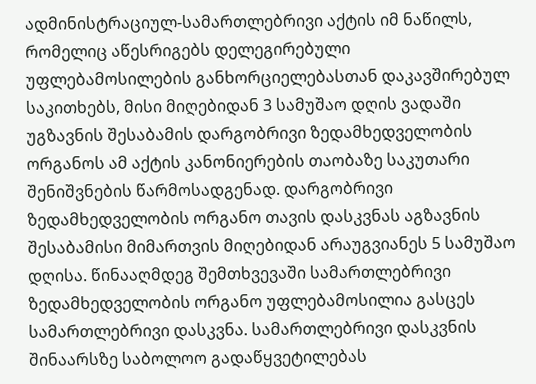ადმინისტრაციულ-სამართლებრივი აქტის იმ ნაწილს, რომელიც აწესრიგებს დელეგირებული უფლებამოსილების განხორციელებასთან დაკავშირებულ საკითხებს, მისი მიღებიდან 3 სამუშაო დღის ვადაში უგზავნის შესაბამის დარგობრივი ზედამხედველობის ორგანოს ამ აქტის კანონიერების თაობაზე საკუთარი შენიშვნების წარმოსადგენად. დარგობრივი ზედამხედველობის ორგანო თავის დასკვნას აგზავნის შესაბამისი მიმართვის მიღებიდან არაუგვიანეს 5 სამუშაო დღისა. წინააღმდეგ შემთხვევაში სამართლებრივი ზედამხედველობის ორგანო უფლებამოსილია გასცეს სამართლებრივი დასკვნა. სამართლებრივი დასკვნის შინაარსზე საბოლოო გადაწყვეტილებას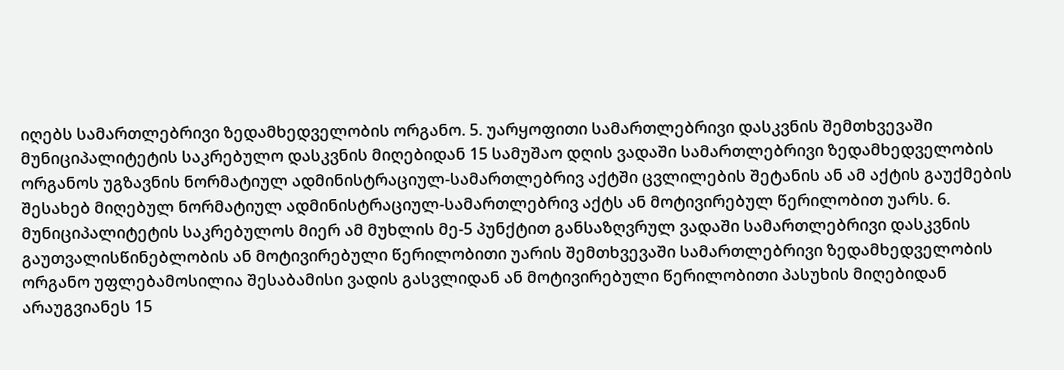იღებს სამართლებრივი ზედამხედველობის ორგანო. 5. უარყოფითი სამართლებრივი დასკვნის შემთხვევაში მუნიციპალიტეტის საკრებულო დასკვნის მიღებიდან 15 სამუშაო დღის ვადაში სამართლებრივი ზედამხედველობის ორგანოს უგზავნის ნორმატიულ ადმინისტრაციულ-სამართლებრივ აქტში ცვლილების შეტანის ან ამ აქტის გაუქმების შესახებ მიღებულ ნორმატიულ ადმინისტრაციულ-სამართლებრივ აქტს ან მოტივირებულ წერილობით უარს. 6. მუნიციპალიტეტის საკრებულოს მიერ ამ მუხლის მე-5 პუნქტით განსაზღვრულ ვადაში სამართლებრივი დასკვნის გაუთვალისწინებლობის ან მოტივირებული წერილობითი უარის შემთხვევაში სამართლებრივი ზედამხედველობის ორგანო უფლებამოსილია შესაბამისი ვადის გასვლიდან ან მოტივირებული წერილობითი პასუხის მიღებიდან არაუგვიანეს 15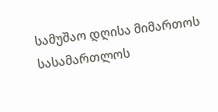სამუშაო დღისა მიმართოს სასამართლოს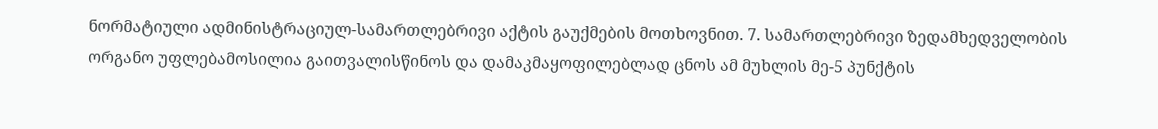ნორმატიული ადმინისტრაციულ-სამართლებრივი აქტის გაუქმების მოთხოვნით. 7. სამართლებრივი ზედამხედველობის ორგანო უფლებამოსილია გაითვალისწინოს და დამაკმაყოფილებლად ცნოს ამ მუხლის მე-5 პუნქტის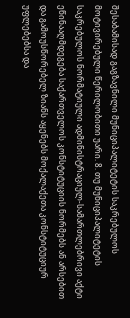შესაბამისად გაგზავნილი მუნიციპალიტეტის საკრებულოს მოტივირებული წერილობითი უარი. 8. თუ მუნიციპალიტეტის საკრებულოს ნორმატიული ადმინისტრაციულ-სამართლებრივი აქტი ეწინააღმდეგება საქართველოს კონსტიტუციის ნორმებს ან არსებით და გამოუსწორებელ ზიანს აყენებს მოქალაქეთა კონსტიტუციურ უფლებებსა და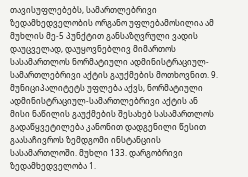თავისუფლებებს, სამართლებრივი ზედამხედველობის ორგანო უფლებამოსილია ამ მუხლის მე-5 პუნქტით განსაზღვრული ვადის დაუცველად, დაუყოვნებლივ მიმართოს სასამართლოს ნორმატიული ადმინისტრაციულ-სამართლებრივი აქტის გაუქმების მოთხოვნით. 9. მუნიციპალიტეტს უფლება აქვს, ნორმატიული ადმინისტრაციულ-სამართლებრივი აქტის ან მისი ნაწილის გაუქმების შესახებ სასამართლოს გადაწყვეტილება კანონით დადგენილი წესით გაასაჩივროს ზემდგომი ინსტანციის სასამართლოში. მუხლი 133. დარგობრივი ზედამხედველობა 1.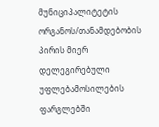მუნიციპალიტეტის ორგანოს/თანამდებობის პირის მიერ დელეგირებული უფლებამოსილების ფარგლებში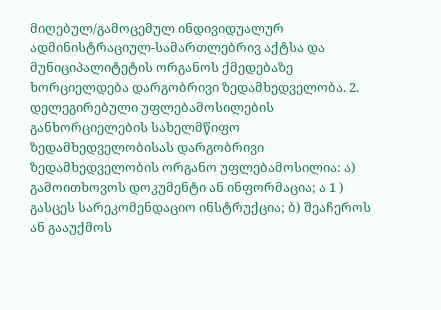მიღებულ/გამოცემულ ინდივიდუალურ ადმინისტრაციულ-სამართლებრივ აქტსა და მუნიციპალიტეტის ორგანოს ქმედებაზე ხორციელდება დარგობრივი ზედამხედველობა. 2. დელეგირებული უფლებამოსილების განხორციელების სახელმწიფო ზედამხედველობისას დარგობრივი ზედამხედველობის ორგანო უფლებამოსილია: ა) გამოითხოვოს დოკუმენტი ან ინფორმაცია; ა 1 ) გასცეს სარეკომენდაციო ინსტრუქცია; ბ) შეაჩეროს ან გააუქმოს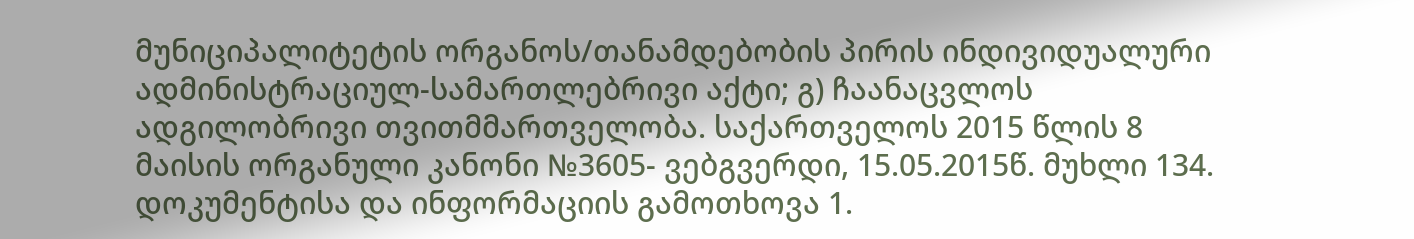მუნიციპალიტეტის ორგანოს/თანამდებობის პირის ინდივიდუალური ადმინისტრაციულ-სამართლებრივი აქტი; გ) ჩაანაცვლოს ადგილობრივი თვითმმართველობა. საქართველოს 2015 წლის 8 მაისის ორგანული კანონი №3605- ვებგვერდი, 15.05.2015წ. მუხლი 134. დოკუმენტისა და ინფორმაციის გამოთხოვა 1.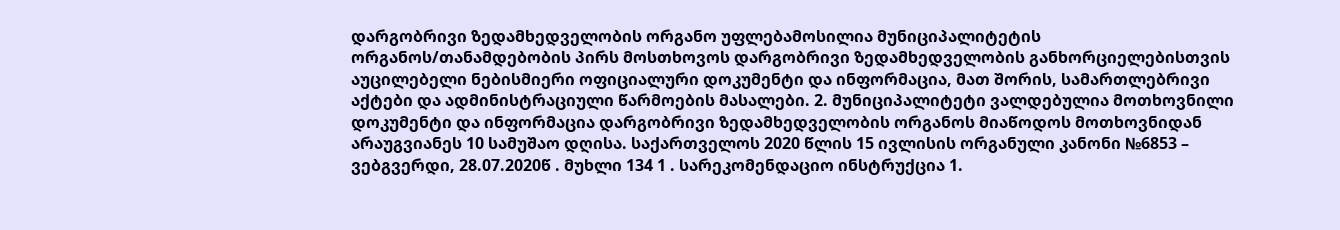დარგობრივი ზედამხედველობის ორგანო უფლებამოსილია მუნიციპალიტეტის ორგანოს/თანამდებობის პირს მოსთხოვოს დარგობრივი ზედამხედველობის განხორციელებისთვის აუცილებელი ნებისმიერი ოფიციალური დოკუმენტი და ინფორმაცია, მათ შორის, სამართლებრივი აქტები და ადმინისტრაციული წარმოების მასალები. 2. მუნიციპალიტეტი ვალდებულია მოთხოვნილი დოკუმენტი და ინფორმაცია დარგობრივი ზედამხედველობის ორგანოს მიაწოდოს მოთხოვნიდან არაუგვიანეს 10 სამუშაო დღისა. საქართველოს 2020 წლის 15 ივლისის ორგანული კანონი №6853 – ვებგვერდი, 28.07.2020წ . მუხლი 134 1 . სარეკომენდაციო ინსტრუქცია 1.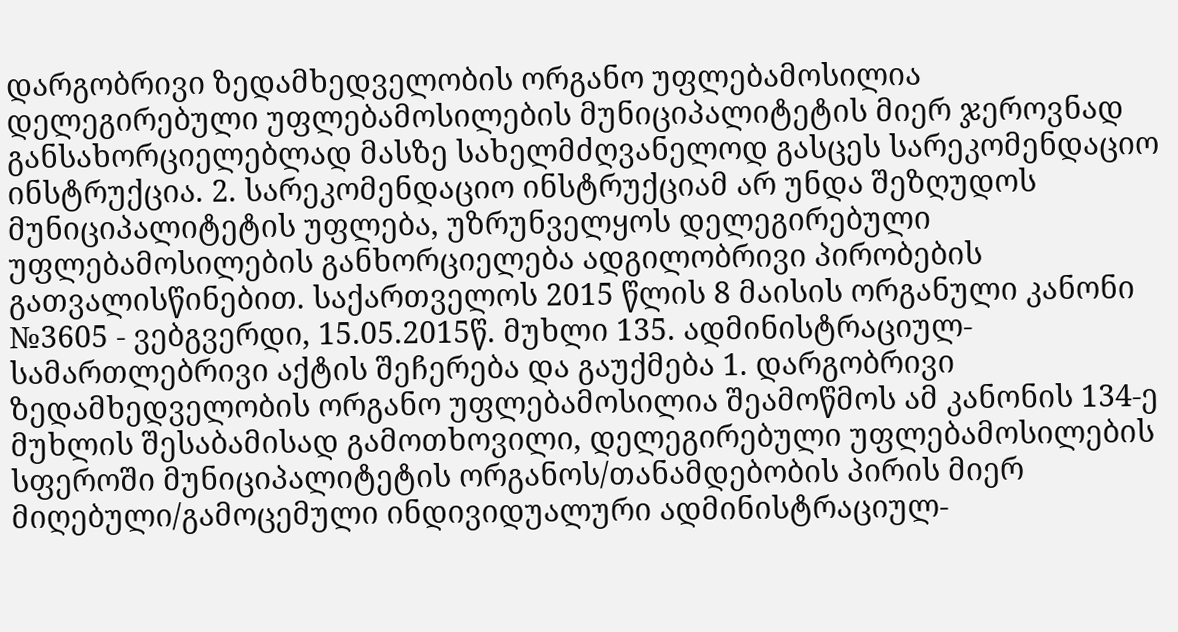დარგობრივი ზედამხედველობის ორგანო უფლებამოსილია დელეგირებული უფლებამოსილების მუნიციპალიტეტის მიერ ჯეროვნად განსახორციელებლად მასზე სახელმძღვანელოდ გასცეს სარეკომენდაციო ინსტრუქცია. 2. სარეკომენდაციო ინსტრუქციამ არ უნდა შეზღუდოს მუნიციპალიტეტის უფლება, უზრუნველყოს დელეგირებული უფლებამოსილების განხორციელება ადგილობრივი პირობების გათვალისწინებით. საქართველოს 2015 წლის 8 მაისის ორგანული კანონი №3605 - ვებგვერდი, 15.05.2015წ. მუხლი 135. ადმინისტრაციულ-სამართლებრივი აქტის შეჩერება და გაუქმება 1. დარგობრივი ზედამხედველობის ორგანო უფლებამოსილია შეამოწმოს ამ კანონის 134-ე მუხლის შესაბამისად გამოთხოვილი, დელეგირებული უფლებამოსილების სფეროში მუნიციპალიტეტის ორგანოს/თანამდებობის პირის მიერ მიღებული/გამოცემული ინდივიდუალური ადმინისტრაციულ-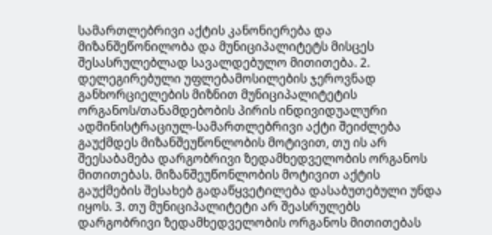სამართლებრივი აქტის კანონიერება და მიზანშეწონილობა და მუნიციპალიტეტს მისცეს შესასრულებლად სავალდებულო მითითება. 2. დელეგირებული უფლებამოსილების ჯეროვნად განხორციელების მიზნით მუნიციპალიტეტის ორგანოს/თანამდებობის პირის ინდივიდუალური ადმინისტრაციულ-სამართლებრივი აქტი შეიძლება გაუქმდეს მიზანშეუწონლობის მოტივით, თუ ის არ შეესაბამება დარგობრივი ზედამხედველობის ორგანოს მითითებას. მიზანშეუწონლობის მოტივით აქტის გაუქმების შესახებ გადაწყვეტილება დასაბუთებული უნდა იყოს. 3. თუ მუნიციპალიტეტი არ შეასრულებს დარგობრივი ზედამხედველობის ორგანოს მითითებას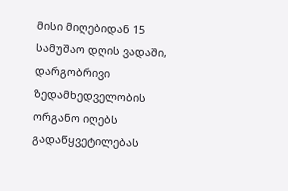მისი მიღებიდან 15 სამუშაო დღის ვადაში, დარგობრივი ზედამხედველობის ორგანო იღებს გადაწყვეტილებას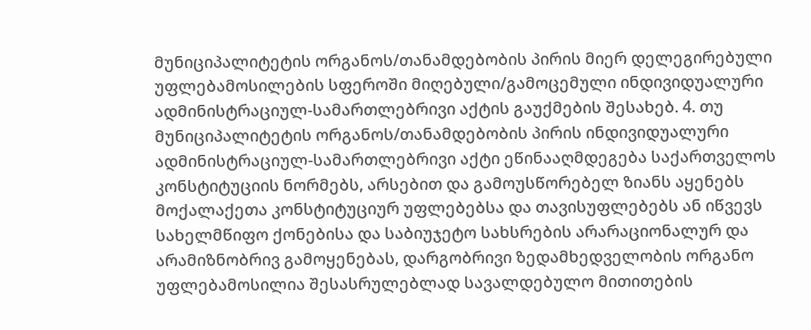მუნიციპალიტეტის ორგანოს/თანამდებობის პირის მიერ დელეგირებული უფლებამოსილების სფეროში მიღებული/გამოცემული ინდივიდუალური ადმინისტრაციულ-სამართლებრივი აქტის გაუქმების შესახებ. 4. თუ მუნიციპალიტეტის ორგანოს/თანამდებობის პირის ინდივიდუალური ადმინისტრაციულ-სამართლებრივი აქტი ეწინააღმდეგება საქართველოს კონსტიტუციის ნორმებს, არსებით და გამოუსწორებელ ზიანს აყენებს მოქალაქეთა კონსტიტუციურ უფლებებსა და თავისუფლებებს ან იწვევს სახელმწიფო ქონებისა და საბიუჯეტო სახსრების არარაციონალურ და არამიზნობრივ გამოყენებას, დარგობრივი ზედამხედველობის ორგანო უფლებამოსილია შესასრულებლად სავალდებულო მითითების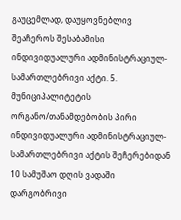გაუცემლად, დაუყოვნებლივ შეაჩეროს შესაბამისი ინდივიდუალური ადმინისტრაციულ-სამართლებრივი აქტი. 5. მუნიციპალიტეტის ორგანო/თანამდებობის პირი ინდივიდუალური ადმინისტრაციულ-სამართლებრივი აქტის შეჩერებიდან 10 სამუშაო დღის ვადაში დარგობრივი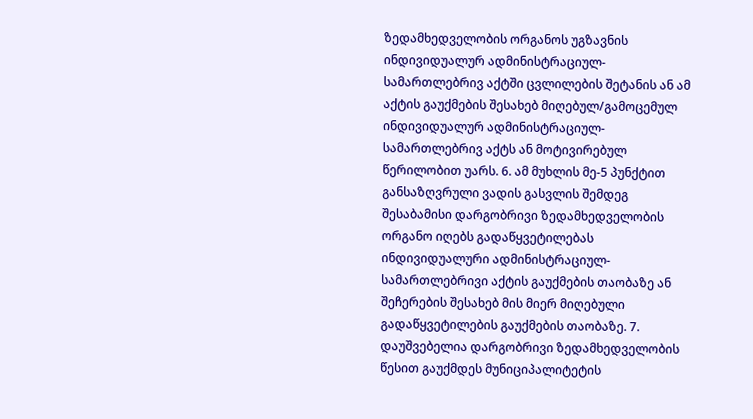ზედამხედველობის ორგანოს უგზავნის ინდივიდუალურ ადმინისტრაციულ-სამართლებრივ აქტში ცვლილების შეტანის ან ამ აქტის გაუქმების შესახებ მიღებულ/გამოცემულ ინდივიდუალურ ადმინისტრაციულ-სამართლებრივ აქტს ან მოტივირებულ წერილობით უარს. 6. ამ მუხლის მე-5 პუნქტით განსაზღვრული ვადის გასვლის შემდეგ შესაბამისი დარგობრივი ზედამხედველობის ორგანო იღებს გადაწყვეტილებას ინდივიდუალური ადმინისტრაციულ-სამართლებრივი აქტის გაუქმების თაობაზე ან შეჩერების შესახებ მის მიერ მიღებული გადაწყვეტილების გაუქმების თაობაზე. 7. დაუშვებელია დარგობრივი ზედამხედველობის წესით გაუქმდეს მუნიციპალიტეტის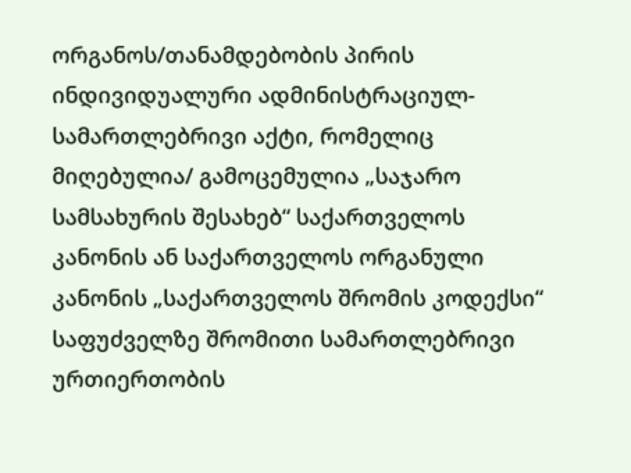ორგანოს/თანამდებობის პირის ინდივიდუალური ადმინისტრაციულ-სამართლებრივი აქტი, რომელიც მიღებულია/ გამოცემულია „საჯარო სამსახურის შესახებ“ საქართველოს კანონის ან საქართველოს ორგანული კანონის „საქართველოს შრომის კოდექსი“ საფუძველზე შრომითი სამართლებრივი ურთიერთობის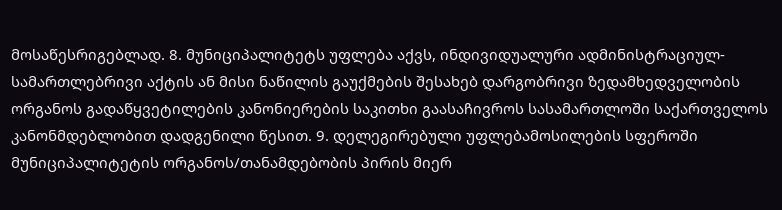მოსაწესრიგებლად. 8. მუნიციპალიტეტს უფლება აქვს, ინდივიდუალური ადმინისტრაციულ-სამართლებრივი აქტის ან მისი ნაწილის გაუქმების შესახებ დარგობრივი ზედამხედველობის ორგანოს გადაწყვეტილების კანონიერების საკითხი გაასაჩივროს სასამართლოში საქართველოს კანონმდებლობით დადგენილი წესით. 9. დელეგირებული უფლებამოსილების სფეროში მუნიციპალიტეტის ორგანოს/თანამდებობის პირის მიერ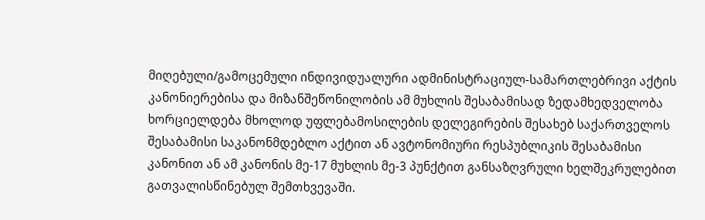მიღებული/გამოცემული ინდივიდუალური ადმინისტრაციულ-სამართლებრივი აქტის კანონიერებისა და მიზანშეწონილობის ამ მუხლის შესაბამისად ზედამხედველობა ხორციელდება მხოლოდ უფლებამოსილების დელეგირების შესახებ საქართველოს შესაბამისი საკანონმდებლო აქტით ან ავტონომიური რესპუბლიკის შესაბამისი კანონით ან ამ კანონის მე-17 მუხლის მე-3 პუნქტით განსაზღვრული ხელშეკრულებით გათვალისწინებულ შემთხვევაში.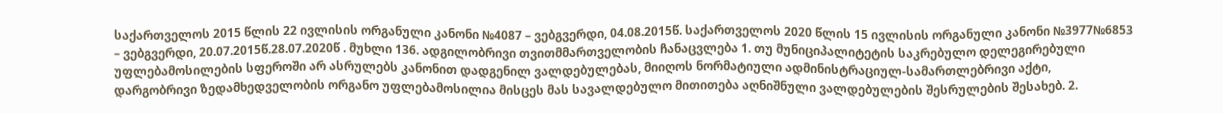საქართველოს 2015 წლის 22 ივლისის ორგანული კანონი №4087 – ვებგვერდი, 04.08.2015წ. საქართველოს 2020 წლის 15 ივლისის ორგანული კანონი №3977№6853 – ვებგვერდი, 20.07.2015წ.28.07.2020წ . მუხლი 136. ადგილობრივი თვითმმართველობის ჩანაცვლება 1. თუ მუნიციპალიტეტის საკრებულო დელეგირებული უფლებამოსილების სფეროში არ ასრულებს კანონით დადგენილ ვალდებულებას, მიიღოს ნორმატიული ადმინისტრაციულ-სამართლებრივი აქტი, დარგობრივი ზედამხედველობის ორგანო უფლებამოსილია მისცეს მას სავალდებულო მითითება აღნიშნული ვალდებულების შესრულების შესახებ. 2.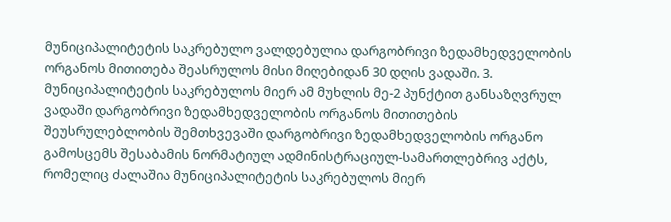მუნიციპალიტეტის საკრებულო ვალდებულია დარგობრივი ზედამხედველობის ორგანოს მითითება შეასრულოს მისი მიღებიდან 30 დღის ვადაში. 3. მუნიციპალიტეტის საკრებულოს მიერ ამ მუხლის მე-2 პუნქტით განსაზღვრულ ვადაში დარგობრივი ზედამხედველობის ორგანოს მითითების შეუსრულებლობის შემთხვევაში დარგობრივი ზედამხედველობის ორგანო გამოსცემს შესაბამის ნორმატიულ ადმინისტრაციულ-სამართლებრივ აქტს, რომელიც ძალაშია მუნიციპალიტეტის საკრებულოს მიერ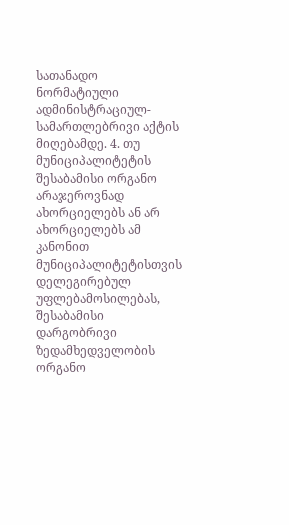სათანადო ნორმატიული ადმინისტრაციულ-სამართლებრივი აქტის მიღებამდე. 4. თუ მუნიციპალიტეტის შესაბამისი ორგანო არაჯეროვნად ახორციელებს ან არ ახორციელებს ამ კანონით მუნიციპალიტეტისთვის დელეგირებულ უფლებამოსილებას, შესაბამისი დარგობრივი ზედამხედველობის ორგანო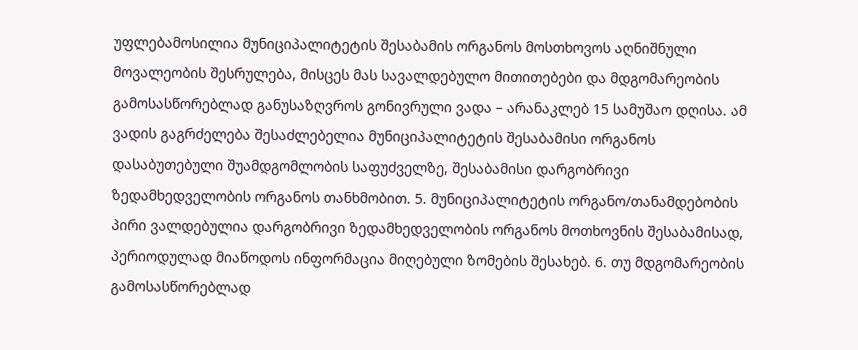უფლებამოსილია მუნიციპალიტეტის შესაბამის ორგანოს მოსთხოვოს აღნიშნული მოვალეობის შესრულება, მისცეს მას სავალდებულო მითითებები და მდგომარეობის გამოსასწორებლად განუსაზღვროს გონივრული ვადა – არანაკლებ 15 სამუშაო დღისა. ამ ვადის გაგრძელება შესაძლებელია მუნიციპალიტეტის შესაბამისი ორგანოს დასაბუთებული შუამდგომლობის საფუძველზე, შესაბამისი დარგობრივი ზედამხედველობის ორგანოს თანხმობით. 5. მუნიციპალიტეტის ორგანო/თანამდებობის პირი ვალდებულია დარგობრივი ზედამხედველობის ორგანოს მოთხოვნის შესაბამისად, პერიოდულად მიაწოდოს ინფორმაცია მიღებული ზომების შესახებ. 6. თუ მდგომარეობის გამოსასწორებლად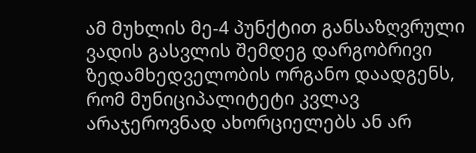ამ მუხლის მე-4 პუნქტით განსაზღვრული ვადის გასვლის შემდეგ დარგობრივი ზედამხედველობის ორგანო დაადგენს, რომ მუნიციპალიტეტი კვლავ არაჯეროვნად ახორციელებს ან არ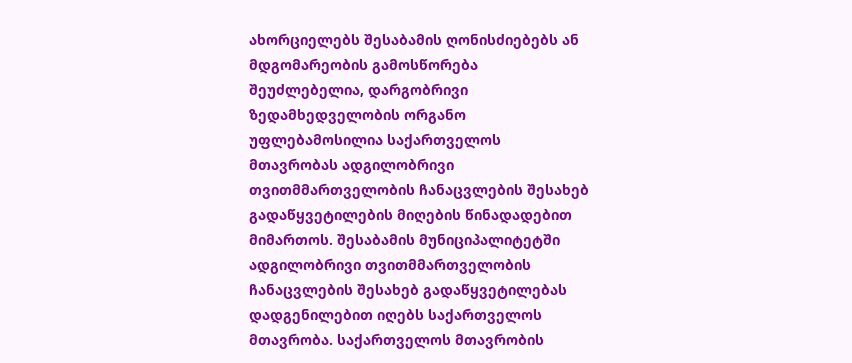ახორციელებს შესაბამის ღონისძიებებს ან მდგომარეობის გამოსწორება შეუძლებელია, დარგობრივი ზედამხედველობის ორგანო უფლებამოსილია საქართველოს მთავრობას ადგილობრივი თვითმმართველობის ჩანაცვლების შესახებ გადაწყვეტილების მიღების წინადადებით მიმართოს. შესაბამის მუნიციპალიტეტში ადგილობრივი თვითმმართველობის ჩანაცვლების შესახებ გადაწყვეტილებას დადგენილებით იღებს საქართველოს მთავრობა. საქართველოს მთავრობის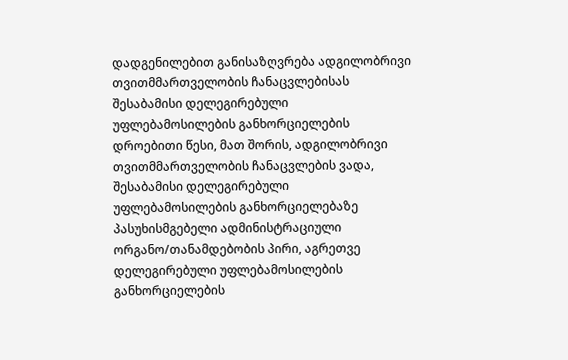დადგენილებით განისაზღვრება ადგილობრივი თვითმმართველობის ჩანაცვლებისას შესაბამისი დელეგირებული უფლებამოსილების განხორციელების დროებითი წესი, მათ შორის, ადგილობრივი თვითმმართველობის ჩანაცვლების ვადა, შესაბამისი დელეგირებული უფლებამოსილების განხორციელებაზე პასუხისმგებელი ადმინისტრაციული ორგანო/თანამდებობის პირი, აგრეთვე დელეგირებული უფლებამოსილების განხორციელების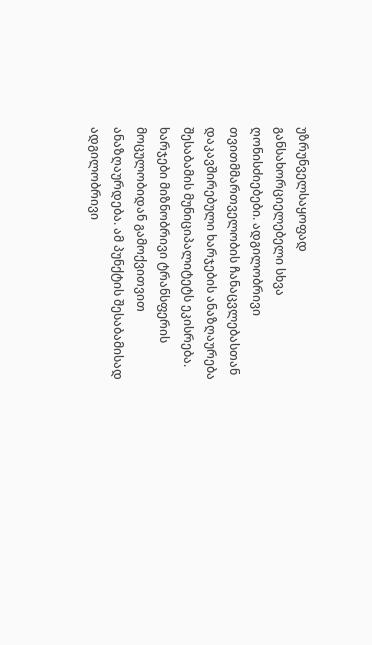უზრუნველსაყოფად განსახორციელებელი სხვა ღონისძიებები. ადგილობრივი თვითმმართველობის ჩანაცვლებასთან დაკავშირებული ხარჯების ანაზღაურება შესაბამის მუნიციპალიტეტს ეკისრება. ხარჯები მიზნობრივი ტრანსფერის მოცულობიდან გამოქვითვით ანაზღაურდება. ამ პუნქტის შესაბამისად ადგილობრივი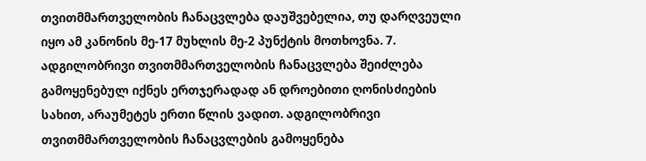თვითმმართველობის ჩანაცვლება დაუშვებელია, თუ დარღვეული იყო ამ კანონის მე-17 მუხლის მე-2 პუნქტის მოთხოვნა. 7. ადგილობრივი თვითმმართველობის ჩანაცვლება შეიძლება გამოყენებულ იქნეს ერთჯერადად ან დროებითი ღონისძიების სახით, არაუმეტეს ერთი წლის ვადით. ადგილობრივი თვითმმართველობის ჩანაცვლების გამოყენება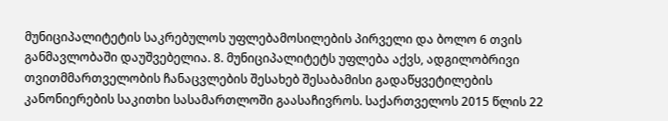მუნიციპალიტეტის საკრებულოს უფლებამოსილების პირველი და ბოლო 6 თვის განმავლობაში დაუშვებელია. 8. მუნიციპალიტეტს უფლება აქვს, ადგილობრივი თვითმმართველობის ჩანაცვლების შესახებ შესაბამისი გადაწყვეტილების კანონიერების საკითხი სასამართლოში გაასაჩივროს. საქართველოს 2015 წლის 22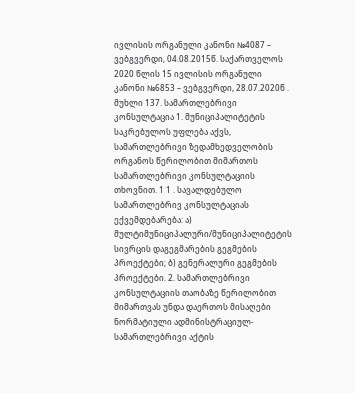ივლისის ორგანული კანონი №4087 – ვებგვერდი, 04.08.2015წ. საქართველოს 2020 წლის 15 ივლისის ორგანული კანონი №6853 – ვებგვერდი, 28.07.2020წ . მუხლი 137. სამართლებრივი კონსულტაცია 1. მუნიციპალიტეტის საკრებულოს უფლება აქვს, სამართლებრივი ზედამხედველობის ორგანოს წერილობით მიმართოს სამართლებრივი კონსულტაციის თხოვნით. 1 1 . სავალდებულო სამართლებრივ კონსულტაციას ექვემდებარება: ა) მულტიმუნიციპალური/მუნიციპალიტეტის სივრცის დაგეგმარების გეგმების პროექტები; ბ) გენერალური გეგმების პროექტები. 2. სამართლებრივი კონსულტაციის თაობაზე წერილობით მიმართვას უნდა დაერთოს მისაღები ნორმატიული ადმინისტრაციულ-სამართლებრივი აქტის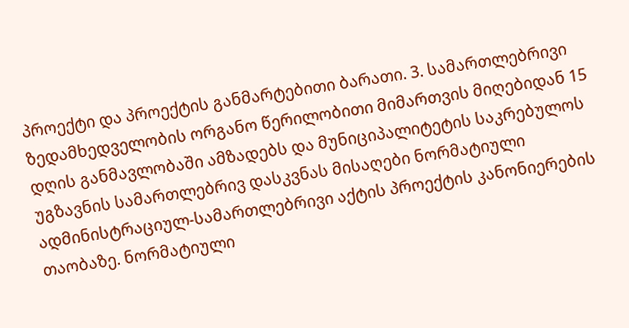პროექტი და პროექტის განმარტებითი ბარათი. 3. სამართლებრივი ზედამხედველობის ორგანო წერილობითი მიმართვის მიღებიდან 15 დღის განმავლობაში ამზადებს და მუნიციპალიტეტის საკრებულოს უგზავნის სამართლებრივ დასკვნას მისაღები ნორმატიული ადმინისტრაციულ-სამართლებრივი აქტის პროექტის კანონიერების თაობაზე. ნორმატიული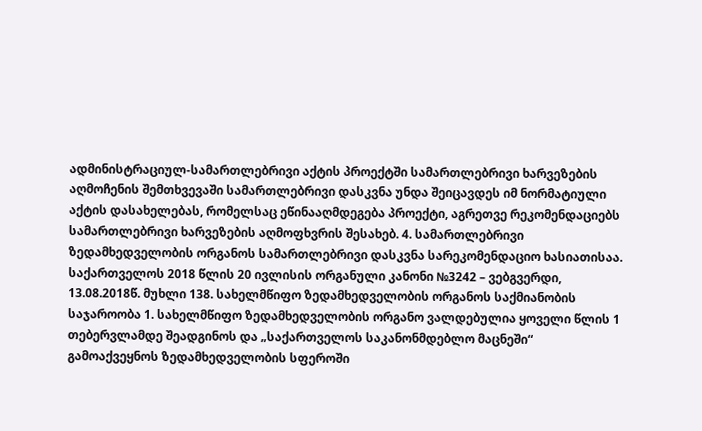ადმინისტრაციულ-სამართლებრივი აქტის პროექტში სამართლებრივი ხარვეზების აღმოჩენის შემთხვევაში სამართლებრივი დასკვნა უნდა შეიცავდეს იმ ნორმატიული აქტის დასახელებას, რომელსაც ეწინააღმდეგება პროექტი, აგრეთვე რეკომენდაციებს სამართლებრივი ხარვეზების აღმოფხვრის შესახებ. 4. სამართლებრივი ზედამხედველობის ორგანოს სამართლებრივი დასკვნა სარეკომენდაციო ხასიათისაა. საქართველოს 2018 წლის 20 ივლისის ორგანული კანონი №3242 – ვებგვერდი, 13.08.2018წ. მუხლი 138. სახელმწიფო ზედამხედველობის ორგანოს საქმიანობის საჯაროობა 1. სახელმწიფო ზედამხედველობის ორგანო ვალდებულია ყოველი წლის 1 თებერვლამდე შეადგინოს და „საქართველოს საკანონმდებლო მაცნეში“ გამოაქვეყნოს ზედამხედველობის სფეროში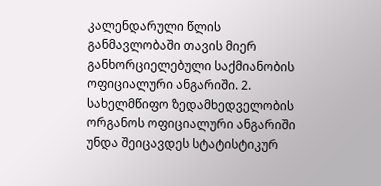კალენდარული წლის განმავლობაში თავის მიერ განხორციელებული საქმიანობის ოფიციალური ანგარიში. 2. სახელმწიფო ზედამხედველობის ორგანოს ოფიციალური ანგარიში უნდა შეიცავდეს სტატისტიკურ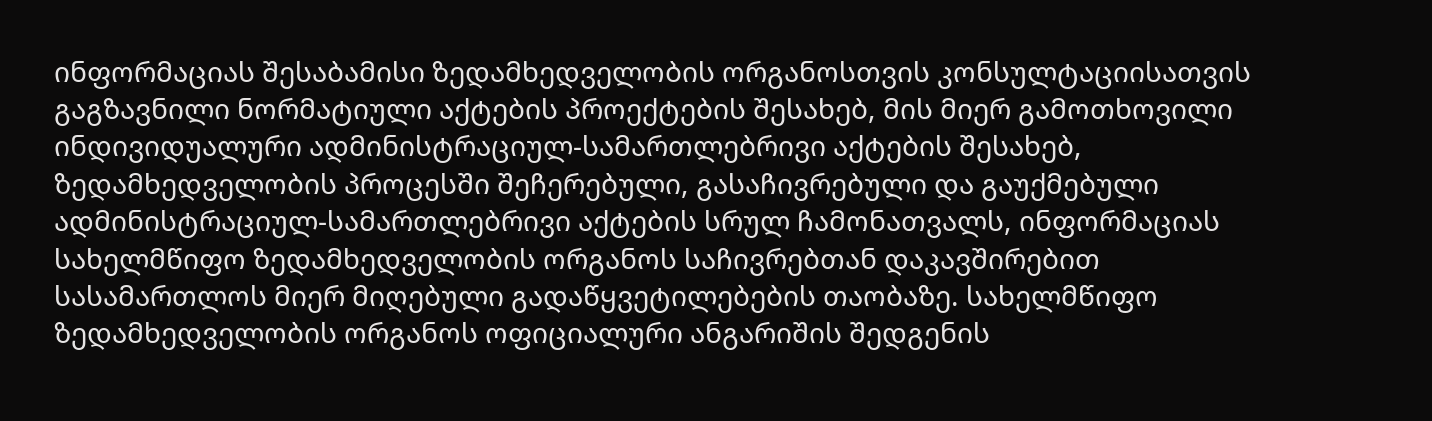ინფორმაციას შესაბამისი ზედამხედველობის ორგანოსთვის კონსულტაციისათვის გაგზავნილი ნორმატიული აქტების პროექტების შესახებ, მის მიერ გამოთხოვილი ინდივიდუალური ადმინისტრაციულ-სამართლებრივი აქტების შესახებ, ზედამხედველობის პროცესში შეჩერებული, გასაჩივრებული და გაუქმებული ადმინისტრაციულ-სამართლებრივი აქტების სრულ ჩამონათვალს, ინფორმაციას სახელმწიფო ზედამხედველობის ორგანოს საჩივრებთან დაკავშირებით სასამართლოს მიერ მიღებული გადაწყვეტილებების თაობაზე. სახელმწიფო ზედამხედველობის ორგანოს ოფიციალური ანგარიშის შედგენის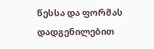წესსა და ფორმას დადგენილებით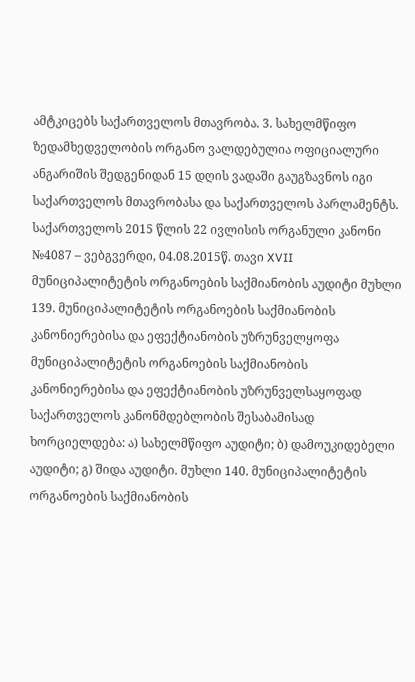ამტკიცებს საქართველოს მთავრობა. 3. სახელმწიფო ზედამხედველობის ორგანო ვალდებულია ოფიციალური ანგარიშის შედგენიდან 15 დღის ვადაში გაუგზავნოს იგი საქართველოს მთავრობასა და საქართველოს პარლამენტს. საქართველოს 2015 წლის 22 ივლისის ორგანული კანონი №4087 – ვებგვერდი, 04.08.2015წ. თავი XVII მუნიციპალიტეტის ორგანოების საქმიანობის აუდიტი მუხლი 139. მუნიციპალიტეტის ორგანოების საქმიანობის კანონიერებისა და ეფექტიანობის უზრუნველყოფა მუნიციპალიტეტის ორგანოების საქმიანობის კანონიერებისა და ეფექტიანობის უზრუნველსაყოფად საქართველოს კანონმდებლობის შესაბამისად ხორციელდება: ა) სახელმწიფო აუდიტი; ბ) დამოუკიდებელი აუდიტი; გ) შიდა აუდიტი. მუხლი 140. მუნიციპალიტეტის ორგანოების საქმიანობის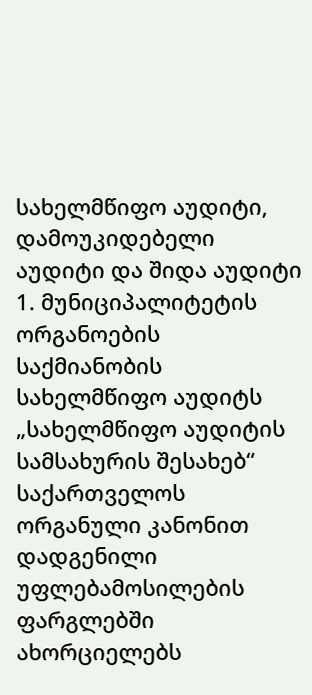სახელმწიფო აუდიტი, დამოუკიდებელი აუდიტი და შიდა აუდიტი 1. მუნიციპალიტეტის ორგანოების საქმიანობის სახელმწიფო აუდიტს „სახელმწიფო აუდიტის სამსახურის შესახებ“ საქართველოს ორგანული კანონით დადგენილი უფლებამოსილების ფარგლებში ახორციელებს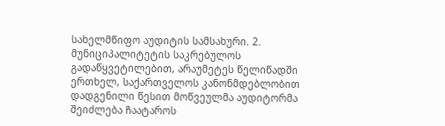სახელმწიფო აუდიტის სამსახური. 2. მუნიციპალიტეტის საკრებულოს გადაწყვეტილებით, არაუმეტეს წელიწადში ერთხელ, საქართველოს კანონმდებლობით დადგენილი წესით მოწვეულმა აუდიტორმა შეიძლება ჩაატაროს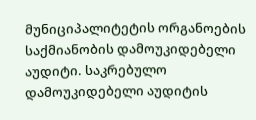მუნიციპალიტეტის ორგანოების საქმიანობის დამოუკიდებელი აუდიტი. საკრებულო დამოუკიდებელი აუდიტის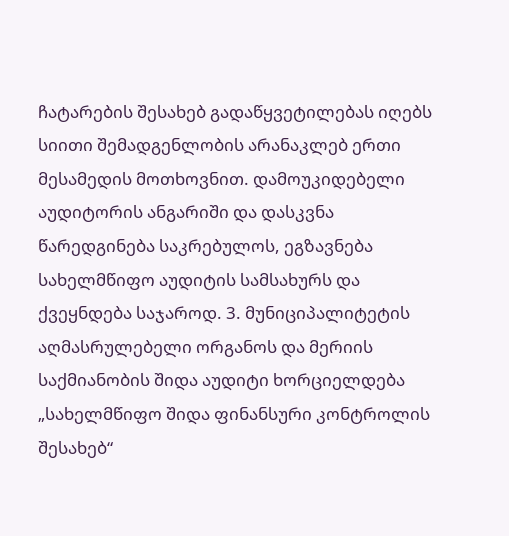ჩატარების შესახებ გადაწყვეტილებას იღებს სიითი შემადგენლობის არანაკლებ ერთი მესამედის მოთხოვნით. დამოუკიდებელი აუდიტორის ანგარიში და დასკვნა წარედგინება საკრებულოს, ეგზავნება სახელმწიფო აუდიტის სამსახურს და ქვეყნდება საჯაროდ. 3. მუნიციპალიტეტის აღმასრულებელი ორგანოს და მერიის საქმიანობის შიდა აუდიტი ხორციელდება „სახელმწიფო შიდა ფინანსური კონტროლის შესახებ“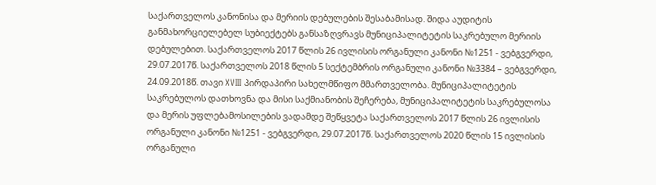საქართველოს კანონისა და მერიის დებულების შესაბამისად. შიდა აუდიტის განმახორციელებელ სუბიექტებს განსაზღვრავს მუნიციპალიტეტის საკრებულო მერიის დებულებით. საქართველოს 2017 წლის 26 ივლისის ორგანული კანონი №1251 - ვებგვერდი, 29.07.2017წ. საქართველოს 2018 წლის 5 სექტემბრის ორგანული კანონი №3384 – ვებგვერდი, 24.09.2018წ. თავი XVIII პირდაპირი სახელმწიფო მმართველობა. მუნიციპალიტეტის საკრებულოს დათხოვნა და მისი საქმიანობის შეჩერება, მუნიციპალიტეტის საკრებულოსა და მერის უფლებამოსილების ვადამდე შეწყვეტა საქართველოს 2017 წლის 26 ივლისის ორგანული კანონი №1251 - ვებგვერდი, 29.07.2017წ. საქართველოს 2020 წლის 15 ივლისის ორგანული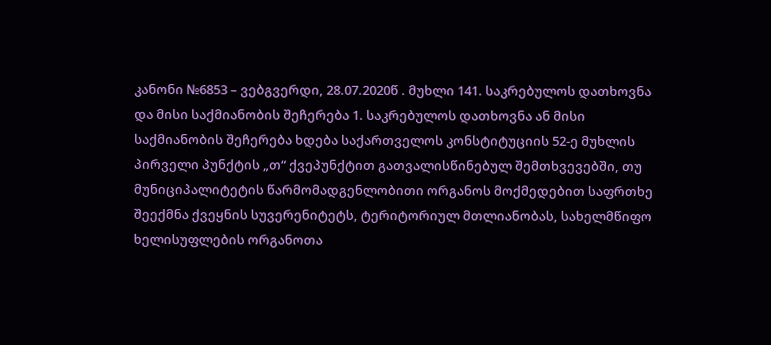კანონი №6853 – ვებგვერდი, 28.07.2020წ . მუხლი 141. საკრებულოს დათხოვნა და მისი საქმიანობის შეჩერება 1. საკრებულოს დათხოვნა ან მისი საქმიანობის შეჩერება ხდება საქართველოს კონსტიტუციის 52-ე მუხლის პირველი პუნქტის „თ“ ქვეპუნქტით გათვალისწინებულ შემთხვევებში, თუ მუნიციპალიტეტის წარმომადგენლობითი ორგანოს მოქმედებით საფრთხე შეექმნა ქვეყნის სუვერენიტეტს, ტერიტორიულ მთლიანობას, სახელმწიფო ხელისუფლების ორგანოთა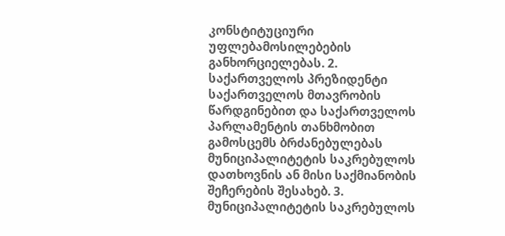კონსტიტუციური უფლებამოსილებების განხორციელებას. 2. საქართველოს პრეზიდენტი საქართველოს მთავრობის წარდგინებით და საქართველოს პარლამენტის თანხმობით გამოსცემს ბრძანებულებას მუნიციპალიტეტის საკრებულოს დათხოვნის ან მისი საქმიანობის შეჩერების შესახებ. 3. მუნიციპალიტეტის საკრებულოს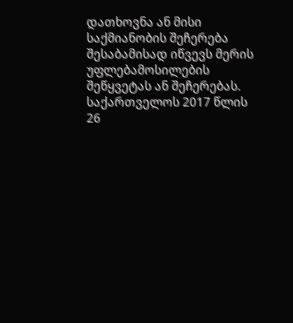დათხოვნა ან მისი საქმიანობის შეჩერება შესაბამისად იწვევს მერის უფლებამოსილების შეწყვეტას ან შეჩერებას. საქართველოს 2017 წლის 26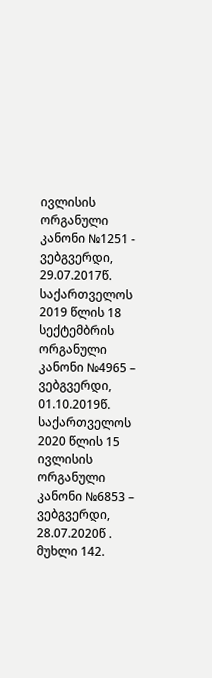ივლისის ორგანული კანონი №1251 - ვებგვერდი, 29.07.2017წ. საქართველოს 2019 წლის 18 სექტემბრის ორგანული კანონი №4965 – ვებგვერდი, 01.10.2019წ. საქართველოს 2020 წლის 15 ივლისის ორგანული კანონი №6853 – ვებგვერდი, 28.07.2020წ . მუხლი 142.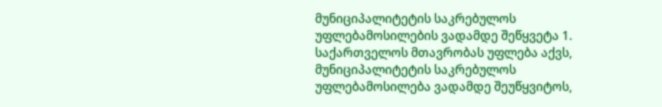მუნიციპალიტეტის საკრებულოს უფლებამოსილების ვადამდე შეწყვეტა 1. საქართველოს მთავრობას უფლება აქვს, მუნიციპალიტეტის საკრებულოს უფლებამოსილება ვადამდე შეუწყვიტოს,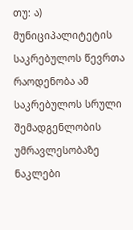თუ: ა) მუნიციპალიტეტის საკრებულოს წევრთა რაოდენობა ამ საკრებულოს სრული შემადგენლობის უმრავლესობაზე ნაკლები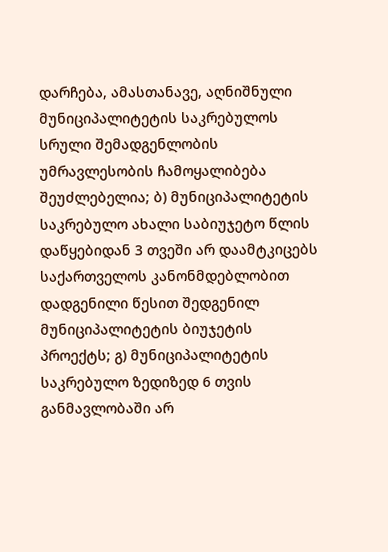დარჩება, ამასთანავე, აღნიშნული მუნიციპალიტეტის საკრებულოს სრული შემადგენლობის უმრავლესობის ჩამოყალიბება შეუძლებელია; ბ) მუნიციპალიტეტის საკრებულო ახალი საბიუჯეტო წლის დაწყებიდან 3 თვეში არ დაამტკიცებს საქართველოს კანონმდებლობით დადგენილი წესით შედგენილ მუნიციპალიტეტის ბიუჯეტის პროექტს; გ) მუნიციპალიტეტის საკრებულო ზედიზედ 6 თვის განმავლობაში არ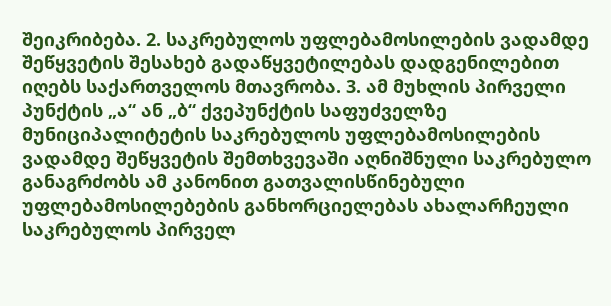შეიკრიბება. 2. საკრებულოს უფლებამოსილების ვადამდე შეწყვეტის შესახებ გადაწყვეტილებას დადგენილებით იღებს საქართველოს მთავრობა. 3. ამ მუხლის პირველი პუნქტის „ა“ ან „ბ“ ქვეპუნქტის საფუძველზე მუნიციპალიტეტის საკრებულოს უფლებამოსილების ვადამდე შეწყვეტის შემთხვევაში აღნიშნული საკრებულო განაგრძობს ამ კანონით გათვალისწინებული უფლებამოსილებების განხორციელებას ახალარჩეული საკრებულოს პირველ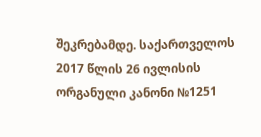შეკრებამდე. საქართველოს 2017 წლის 26 ივლისის ორგანული კანონი №1251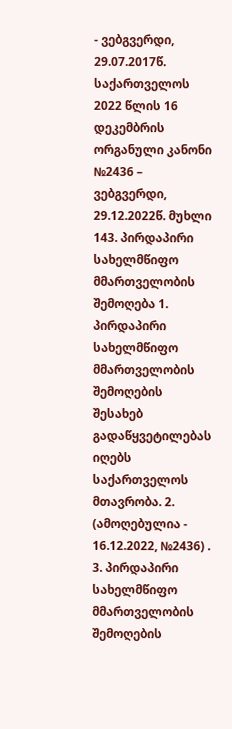- ვებგვერდი, 29.07.2017წ. საქართველოს 2022 წლის 16 დეკემბრის ორგანული კანონი №2436 – ვებგვერდი, 29.12.2022წ. მუხლი 143. პირდაპირი სახელმწიფო მმართველობის შემოღება 1. პირდაპირი სახელმწიფო მმართველობის შემოღების შესახებ გადაწყვეტილებას იღებს საქართველოს მთავრობა. 2. (ამოღებულია - 16.12.2022, №2436) . 3. პირდაპირი სახელმწიფო მმართველობის შემოღების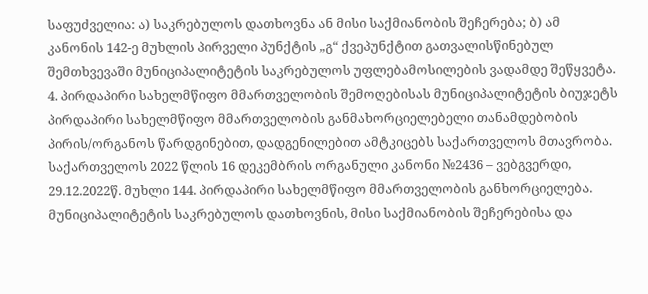საფუძველია: ა) საკრებულოს დათხოვნა ან მისი საქმიანობის შეჩერება; ბ) ამ კანონის 142-ე მუხლის პირველი პუნქტის „გ“ ქვეპუნქტით გათვალისწინებულ შემთხვევაში მუნიციპალიტეტის საკრებულოს უფლებამოსილების ვადამდე შეწყვეტა. 4. პირდაპირი სახელმწიფო მმართველობის შემოღებისას მუნიციპალიტეტის ბიუჯეტს პირდაპირი სახელმწიფო მმართველობის განმახორციელებელი თანამდებობის პირის/ორგანოს წარდგინებით, დადგენილებით ამტკიცებს საქართველოს მთავრობა. საქართველოს 2022 წლის 16 დეკემბრის ორგანული კანონი №2436 – ვებგვერდი, 29.12.2022წ. მუხლი 144. პირდაპირი სახელმწიფო მმართველობის განხორციელება. მუნიციპალიტეტის საკრებულოს დათხოვნის, მისი საქმიანობის შეჩერებისა და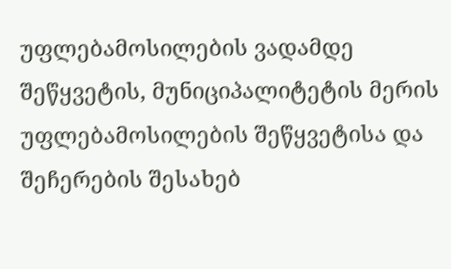უფლებამოსილების ვადამდე შეწყვეტის, მუნიციპალიტეტის მერის უფლებამოსილების შეწყვეტისა და შეჩერების შესახებ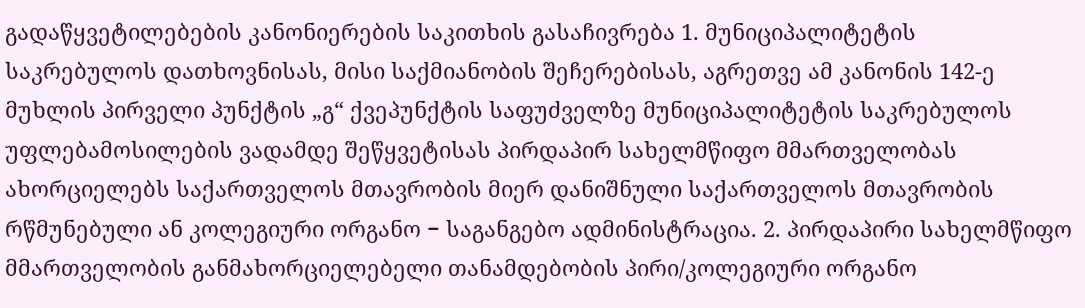გადაწყვეტილებების კანონიერების საკითხის გასაჩივრება 1. მუნიციპალიტეტის საკრებულოს დათხოვნისას, მისი საქმიანობის შეჩერებისას, აგრეთვე ამ კანონის 142-ე მუხლის პირველი პუნქტის „გ“ ქვეპუნქტის საფუძველზე მუნიციპალიტეტის საკრებულოს უფლებამოსილების ვადამდე შეწყვეტისას პირდაპირ სახელმწიფო მმართველობას ახორციელებს საქართველოს მთავრობის მიერ დანიშნული საქართველოს მთავრობის რწმუნებული ან კოლეგიური ორგანო − საგანგებო ადმინისტრაცია. 2. პირდაპირი სახელმწიფო მმართველობის განმახორციელებელი თანამდებობის პირი/კოლეგიური ორგანო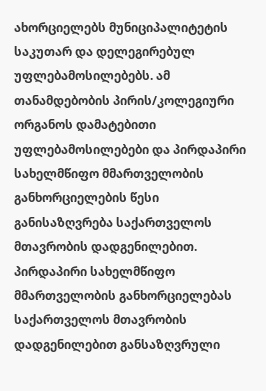ახორციელებს მუნიციპალიტეტის საკუთარ და დელეგირებულ უფლებამოსილებებს. ამ თანამდებობის პირის/კოლეგიური ორგანოს დამატებითი უფლებამოსილებები და პირდაპირი სახელმწიფო მმართველობის განხორციელების წესი განისაზღვრება საქართველოს მთავრობის დადგენილებით. პირდაპირი სახელმწიფო მმართველობის განხორციელებას საქართველოს მთავრობის დადგენილებით განსაზღვრული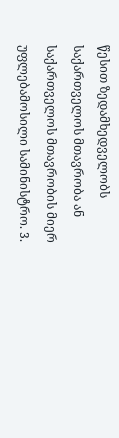წესით ზედამხედველობს საქართველოს მთავრობა ან საქართველოს მთავრობის მიერ უფლებამოსილი სამინისტრო. 3.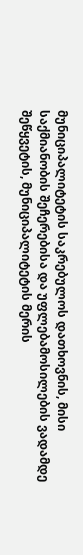მუნიციპალიტეტის საკრებულოს დათხოვნის, მისი საქმიანობის შეჩერებისა და უფლებამოსილების ვადამდე შეწყვეტის, მუნიციპალიტეტის მერის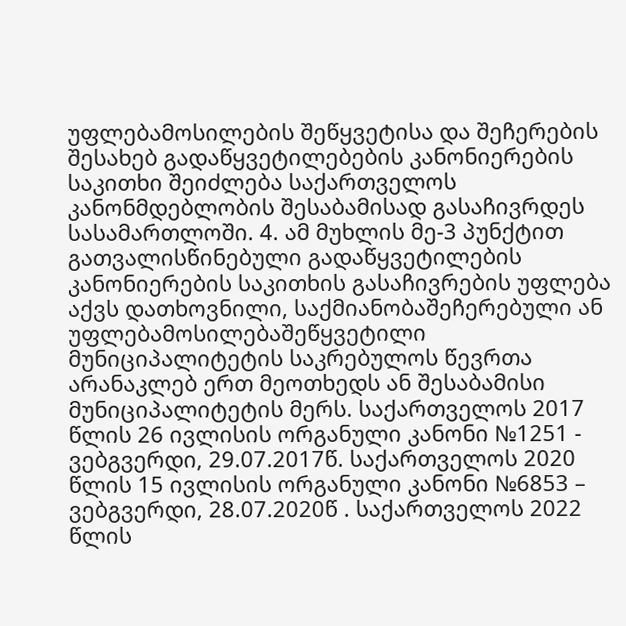უფლებამოსილების შეწყვეტისა და შეჩერების შესახებ გადაწყვეტილებების კანონიერების საკითხი შეიძლება საქართველოს კანონმდებლობის შესაბამისად გასაჩივრდეს სასამართლოში. 4. ამ მუხლის მე-3 პუნქტით გათვალისწინებული გადაწყვეტილების კანონიერების საკითხის გასაჩივრების უფლება აქვს დათხოვნილი, საქმიანობაშეჩერებული ან უფლებამოსილებაშეწყვეტილი მუნიციპალიტეტის საკრებულოს წევრთა არანაკლებ ერთ მეოთხედს ან შესაბამისი მუნიციპალიტეტის მერს. საქართველოს 2017 წლის 26 ივლისის ორგანული კანონი №1251 - ვებგვერდი, 29.07.2017წ. საქართველოს 2020 წლის 15 ივლისის ორგანული კანონი №6853 – ვებგვერდი, 28.07.2020წ . საქართველოს 2022 წლის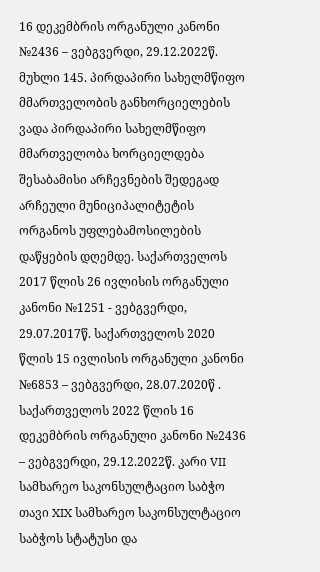16 დეკემბრის ორგანული კანონი №2436 – ვებგვერდი, 29.12.2022წ. მუხლი 145. პირდაპირი სახელმწიფო მმართველობის განხორციელების ვადა პირდაპირი სახელმწიფო მმართველობა ხორციელდება შესაბამისი არჩევნების შედეგად არჩეული მუნიციპალიტეტის ორგანოს უფლებამოსილების დაწყების დღემდე. საქართველოს 2017 წლის 26 ივლისის ორგანული კანონი №1251 - ვებგვერდი, 29.07.2017წ. საქართველოს 2020 წლის 15 ივლისის ორგანული კანონი №6853 – ვებგვერდი, 28.07.2020წ . საქართველოს 2022 წლის 16 დეკემბრის ორგანული კანონი №2436 – ვებგვერდი, 29.12.2022წ. კარი VII სამხარეო საკონსულტაციო საბჭო თავი XIX სამხარეო საკონსულტაციო საბჭოს სტატუსი და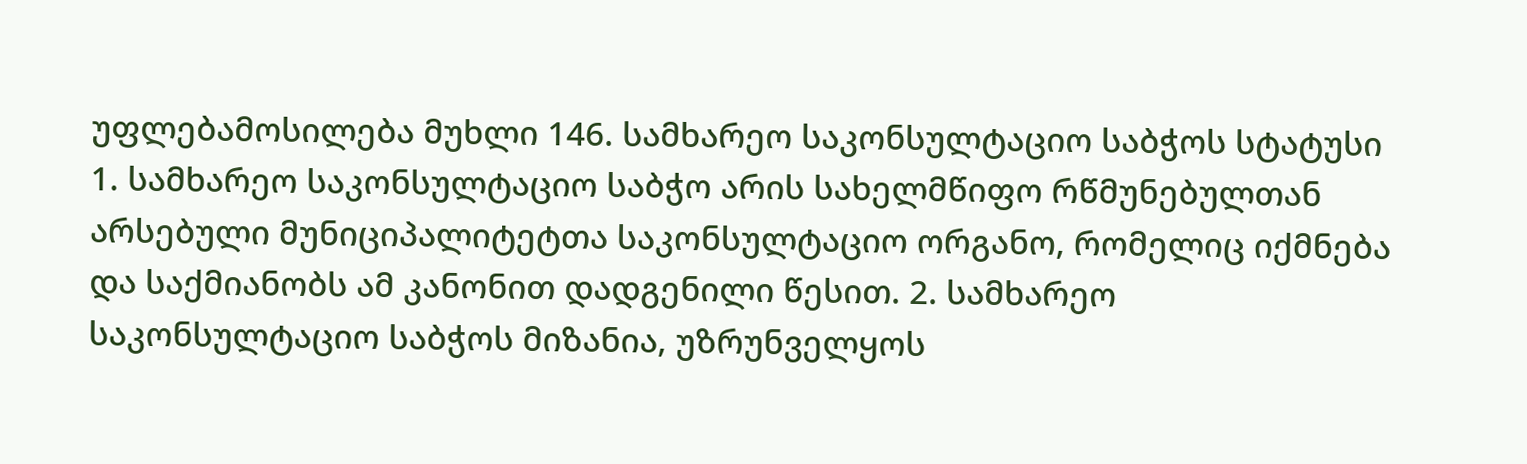უფლებამოსილება მუხლი 146. სამხარეო საკონსულტაციო საბჭოს სტატუსი 1. სამხარეო საკონსულტაციო საბჭო არის სახელმწიფო რწმუნებულთან არსებული მუნიციპალიტეტთა საკონსულტაციო ორგანო, რომელიც იქმნება და საქმიანობს ამ კანონით დადგენილი წესით. 2. სამხარეო საკონსულტაციო საბჭოს მიზანია, უზრუნველყოს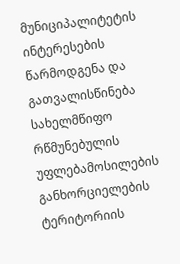მუნიციპალიტეტის ინტერესების წარმოდგენა და გათვალისწინება სახელმწიფო რწმუნებულის უფლებამოსილების განხორციელების ტერიტორიის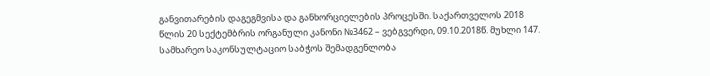განვითარების დაგეგმვისა და განხორციელების პროცესში. საქართველოს 2018 წლის 20 სექტემბრის ორგანული კანონი №3462 – ვებგვერდი, 09.10.2018წ. მუხლი 147. სამხარეო საკონსულტაციო საბჭოს შემადგენლობა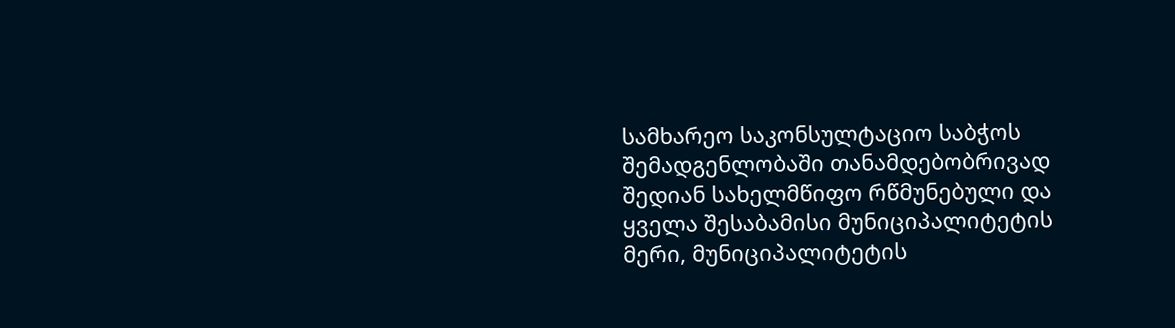სამხარეო საკონსულტაციო საბჭოს შემადგენლობაში თანამდებობრივად შედიან სახელმწიფო რწმუნებული და ყველა შესაბამისი მუნიციპალიტეტის მერი, მუნიციპალიტეტის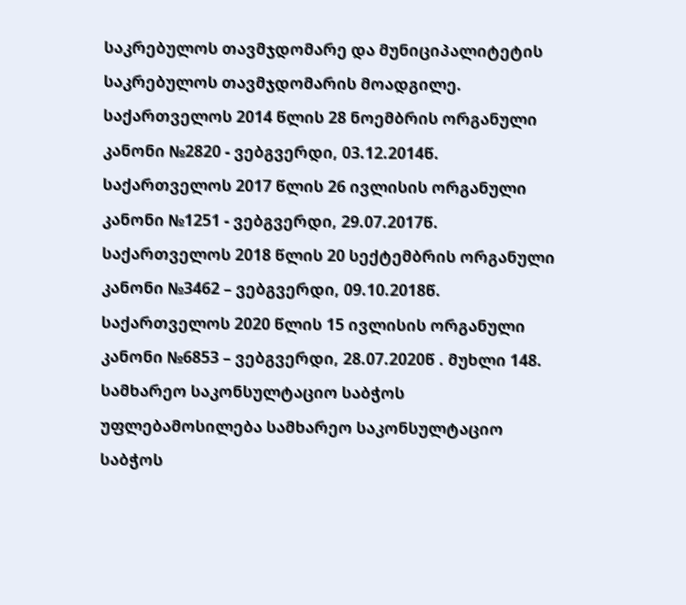საკრებულოს თავმჯდომარე და მუნიციპალიტეტის საკრებულოს თავმჯდომარის მოადგილე. საქართველოს 2014 წლის 28 ნოემბრის ორგანული კანონი №2820 - ვებგვერდი, 03.12.2014წ. საქართველოს 2017 წლის 26 ივლისის ორგანული კანონი №1251 - ვებგვერდი, 29.07.2017წ. საქართველოს 2018 წლის 20 სექტემბრის ორგანული კანონი №3462 – ვებგვერდი, 09.10.2018წ. საქართველოს 2020 წლის 15 ივლისის ორგანული კანონი №6853 – ვებგვერდი, 28.07.2020წ . მუხლი 148. სამხარეო საკონსულტაციო საბჭოს უფლებამოსილება სამხარეო საკონსულტაციო საბჭოს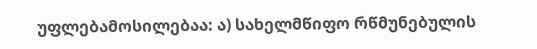უფლებამოსილებაა: ა) სახელმწიფო რწმუნებულის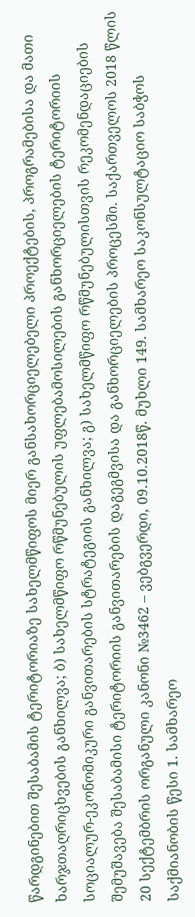წარდგინებით შესაბამის ტერიტორიაზე სახელმწიფოს მიერ განსახორციელებელი პროექტების, პროგრამებისა და მათი ხარჯთაღრიცხვების განხილვა; ბ) სახელმწიფო რწმუნებულის უფლებამოსილების განხორციელების ტერიტორიის სოციალურ-ეკონომიკური განვითარების სტრატეგიის განხილვა; გ) სახელმწიფო რწმუნებულისთვის რეკომენდაციების შემუშავება შესაბამისი ტერიტორიის განვითარების დაგეგმვისა და განხორციელების პროცესში. საქართველოს 2018 წლის 20 სექტემბრის ორგანული კანონი №3462 – ვებგვერდი, 09.10.2018წ. მუხლი 149. სამხარეო საკონსულტაციო საბჭოს საქმიანობის წესი 1. სამხარეო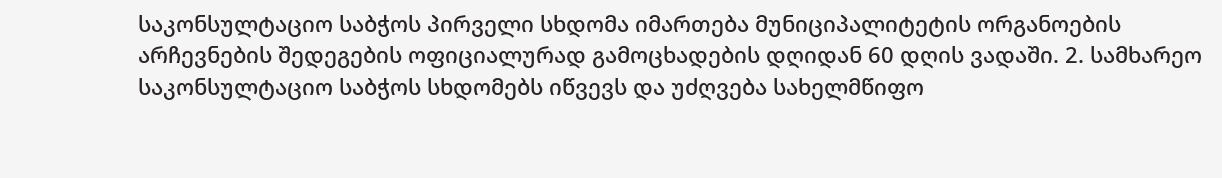საკონსულტაციო საბჭოს პირველი სხდომა იმართება მუნიციპალიტეტის ორგანოების არჩევნების შედეგების ოფიციალურად გამოცხადების დღიდან 60 დღის ვადაში. 2. სამხარეო საკონსულტაციო საბჭოს სხდომებს იწვევს და უძღვება სახელმწიფო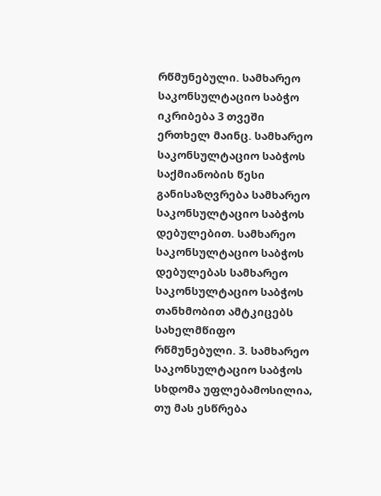რწმუნებული. სამხარეო საკონსულტაციო საბჭო იკრიბება 3 თვეში ერთხელ მაინც. სამხარეო საკონსულტაციო საბჭოს საქმიანობის წესი განისაზღვრება სამხარეო საკონსულტაციო საბჭოს დებულებით. სამხარეო საკონსულტაციო საბჭოს დებულებას სამხარეო საკონსულტაციო საბჭოს თანხმობით ამტკიცებს სახელმწიფო რწმუნებული. 3. სამხარეო საკონსულტაციო საბჭოს სხდომა უფლებამოსილია, თუ მას ესწრება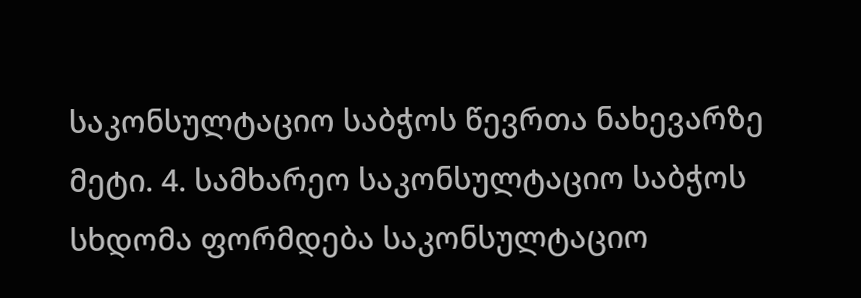საკონსულტაციო საბჭოს წევრთა ნახევარზე მეტი. 4. სამხარეო საკონსულტაციო საბჭოს სხდომა ფორმდება საკონსულტაციო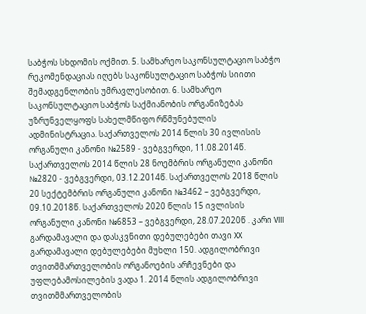საბჭოს სხდომის ოქმით. 5. სამხარეო საკონსულტაციო საბჭო რეკომენდაციას იღებს საკონსულტაციო საბჭოს სიითი შემადგენლობის უმრავლესობით. 6. სამხარეო საკონსულტაციო საბჭოს საქმიანობის ორგანიზებას უზრუნველყოფს სახელმწიფო რწმუნებულის ადმინისტრაცია. საქართველოს 2014 წლის 30 ივლისის ორგანული კანონი №2589 - ვებგვერდი, 11.08.2014წ. საქართველოს 2014 წლის 28 ნოემბრის ორგანული კანონი №2820 - ვებგვერდი, 03.12.2014წ. საქართველოს 2018 წლის 20 სექტემბრის ორგანული კანონი №3462 – ვებგვერდი, 09.10.2018წ. საქართველოს 2020 წლის 15 ივლისის ორგანული კანონი №6853 – ვებგვერდი, 28.07.2020წ . კარი VIII გარდამავალი და დასკვნითი დებულებები თავი XX გარდამავალი დებულებები მუხლი 150. ადგილობრივი თვითმმართველობის ორგანოების არჩევნები და უფლებამოსილების ვადა 1. 2014 წლის ადგილობრივი თვითმმართველობის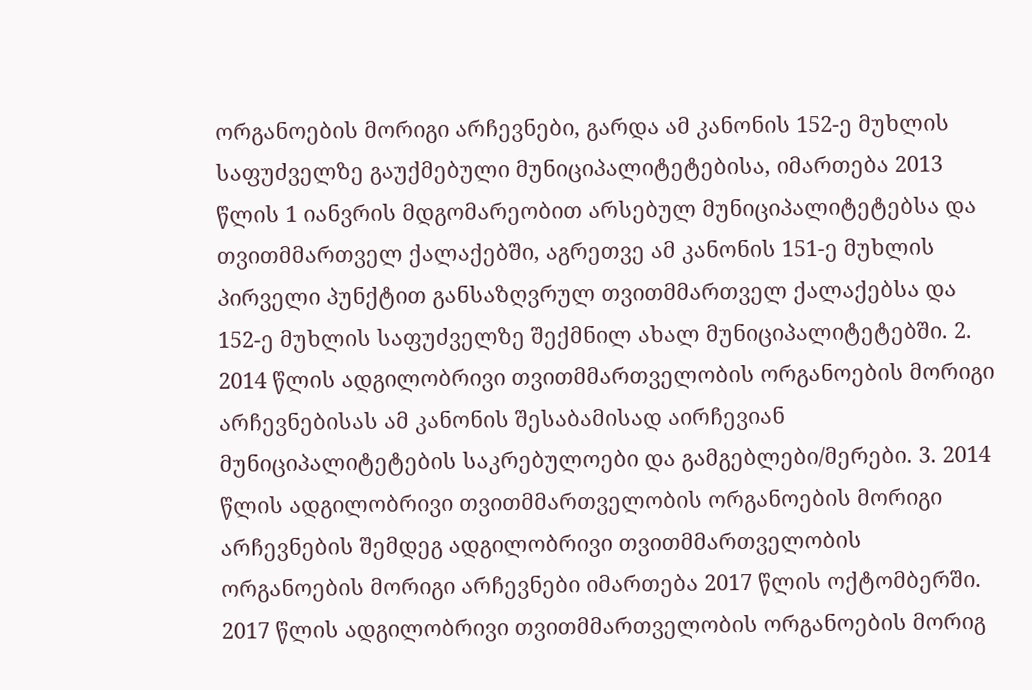ორგანოების მორიგი არჩევნები, გარდა ამ კანონის 152-ე მუხლის საფუძველზე გაუქმებული მუნიციპალიტეტებისა, იმართება 2013 წლის 1 იანვრის მდგომარეობით არსებულ მუნიციპალიტეტებსა და თვითმმართველ ქალაქებში, აგრეთვე ამ კანონის 151-ე მუხლის პირველი პუნქტით განსაზღვრულ თვითმმართველ ქალაქებსა და 152-ე მუხლის საფუძველზე შექმნილ ახალ მუნიციპალიტეტებში. 2. 2014 წლის ადგილობრივი თვითმმართველობის ორგანოების მორიგი არჩევნებისას ამ კანონის შესაბამისად აირჩევიან მუნიციპალიტეტების საკრებულოები და გამგებლები/მერები. 3. 2014 წლის ადგილობრივი თვითმმართველობის ორგანოების მორიგი არჩევნების შემდეგ ადგილობრივი თვითმმართველობის ორგანოების მორიგი არჩევნები იმართება 2017 წლის ოქტომბერში. 2017 წლის ადგილობრივი თვითმმართველობის ორგანოების მორიგ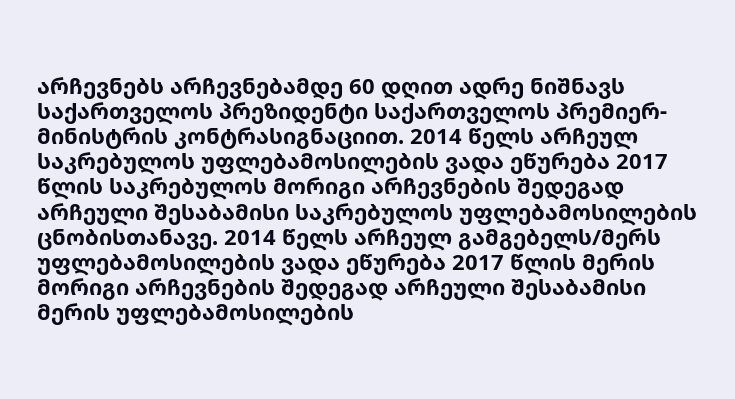არჩევნებს არჩევნებამდე 60 დღით ადრე ნიშნავს საქართველოს პრეზიდენტი საქართველოს პრემიერ-მინისტრის კონტრასიგნაციით. 2014 წელს არჩეულ საკრებულოს უფლებამოსილების ვადა ეწურება 2017 წლის საკრებულოს მორიგი არჩევნების შედეგად არჩეული შესაბამისი საკრებულოს უფლებამოსილების ცნობისთანავე. 2014 წელს არჩეულ გამგებელს/მერს უფლებამოსილების ვადა ეწურება 2017 წლის მერის მორიგი არჩევნების შედეგად არჩეული შესაბამისი მერის უფლებამოსილების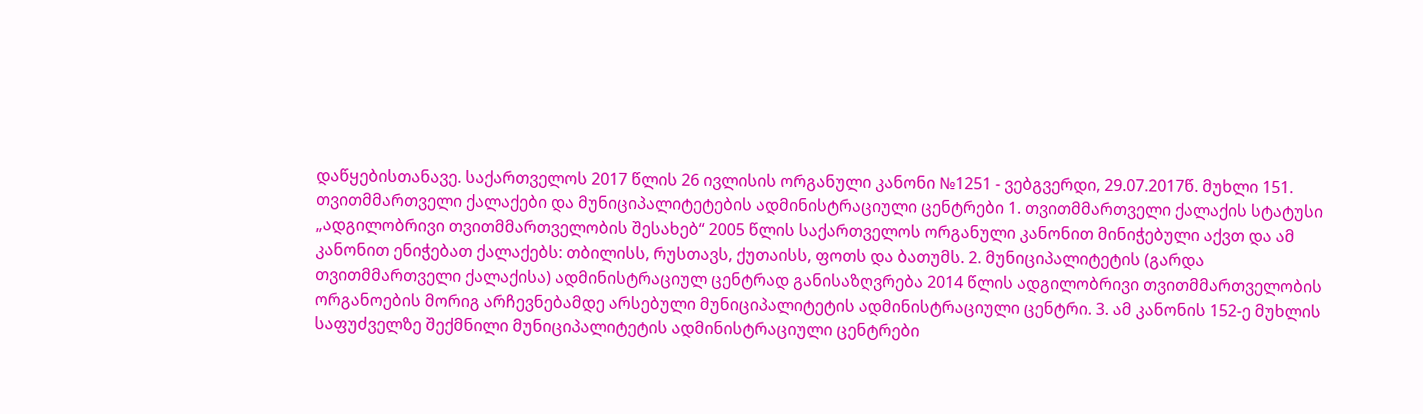დაწყებისთანავე. საქართველოს 2017 წლის 26 ივლისის ორგანული კანონი №1251 - ვებგვერდი, 29.07.2017წ. მუხლი 151. თვითმმართველი ქალაქები და მუნიციპალიტეტების ადმინისტრაციული ცენტრები 1. თვითმმართველი ქალაქის სტატუსი „ადგილობრივი თვითმმართველობის შესახებ“ 2005 წლის საქართველოს ორგანული კანონით მინიჭებული აქვთ და ამ კანონით ენიჭებათ ქალაქებს: თბილისს, რუსთავს, ქუთაისს, ფოთს და ბათუმს. 2. მუნიციპალიტეტის (გარდა თვითმმართველი ქალაქისა) ადმინისტრაციულ ცენტრად განისაზღვრება 2014 წლის ადგილობრივი თვითმმართველობის ორგანოების მორიგ არჩევნებამდე არსებული მუნიციპალიტეტის ადმინისტრაციული ცენტრი. 3. ამ კანონის 152-ე მუხლის საფუძველზე შექმნილი მუნიციპალიტეტის ადმინისტრაციული ცენტრები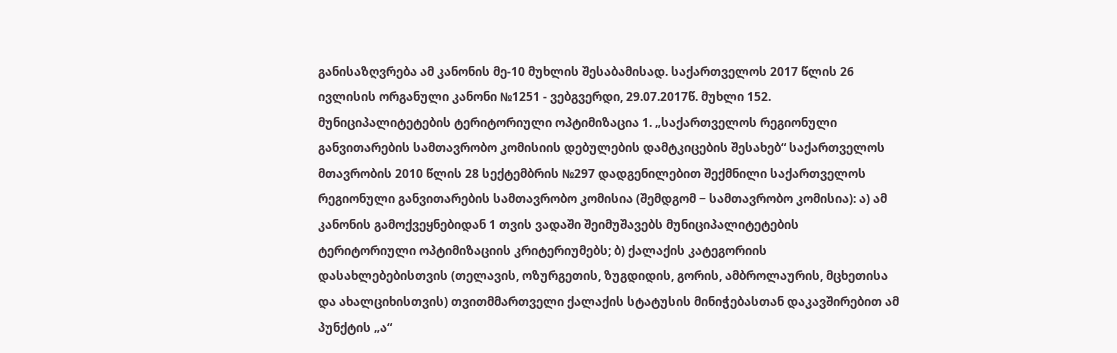განისაზღვრება ამ კანონის მე-10 მუხლის შესაბამისად. საქართველოს 2017 წლის 26 ივლისის ორგანული კანონი №1251 - ვებგვერდი, 29.07.2017წ. მუხლი 152. მუნიციპალიტეტების ტერიტორიული ოპტიმიზაცია 1. „საქართველოს რეგიონული განვითარების სამთავრობო კომისიის დებულების დამტკიცების შესახებ“ საქართველოს მთავრობის 2010 წლის 28 სექტემბრის №297 დადგენილებით შექმნილი საქართველოს რეგიონული განვითარების სამთავრობო კომისია (შემდგომ − სამთავრობო კომისია): ა) ამ კანონის გამოქვეყნებიდან 1 თვის ვადაში შეიმუშავებს მუნიციპალიტეტების ტერიტორიული ოპტიმიზაციის კრიტერიუმებს; ბ) ქალაქის კატეგორიის დასახლებებისთვის (თელავის, ოზურგეთის, ზუგდიდის, გორის, ამბროლაურის, მცხეთისა და ახალციხისთვის) თვითმმართველი ქალაქის სტატუსის მინიჭებასთან დაკავშირებით ამ პუნქტის „ა“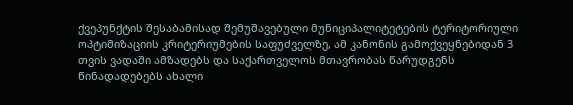ქვეპუნქტის შესაბამისად შემუშავებული მუნიციპალიტეტების ტერიტორიული ოპტიმიზაციის კრიტერიუმების საფუძველზე, ამ კანონის გამოქვეყნებიდან 3 თვის ვადაში ამზადებს და საქართველოს მთავრობას წარუდგენს წინადადებებს ახალი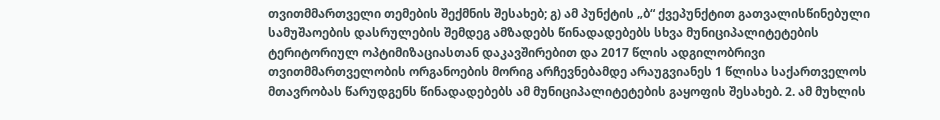თვითმმართველი თემების შექმნის შესახებ; გ) ამ პუნქტის „ბ“ ქვეპუნქტით გათვალისწინებული სამუშაოების დასრულების შემდეგ ამზადებს წინადადებებს სხვა მუნიციპალიტეტების ტერიტორიულ ოპტიმიზაციასთან დაკავშირებით და 2017 წლის ადგილობრივი თვითმმართველობის ორგანოების მორიგ არჩევნებამდე არაუგვიანეს 1 წლისა საქართველოს მთავრობას წარუდგენს წინადადებებს ამ მუნიციპალიტეტების გაყოფის შესახებ. 2. ამ მუხლის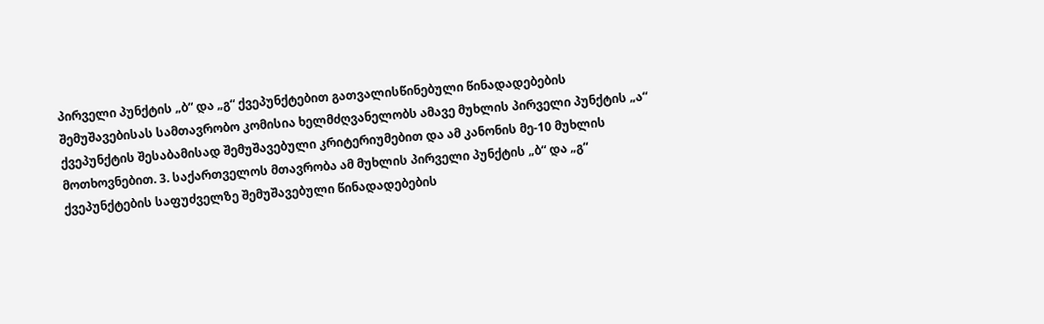პირველი პუნქტის „ბ“ და „გ“ ქვეპუნქტებით გათვალისწინებული წინადადებების შემუშავებისას სამთავრობო კომისია ხელმძღვანელობს ამავე მუხლის პირველი პუნქტის „ა“ ქვეპუნქტის შესაბამისად შემუშავებული კრიტერიუმებით და ამ კანონის მე-10 მუხლის მოთხოვნებით. 3. საქართველოს მთავრობა ამ მუხლის პირველი პუნქტის „ბ“ და „გ“ ქვეპუნქტების საფუძველზე შემუშავებული წინადადებების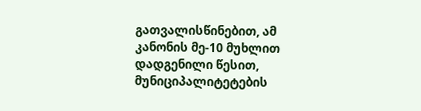გათვალისწინებით, ამ კანონის მე-10 მუხლით დადგენილი წესით, მუნიციპალიტეტების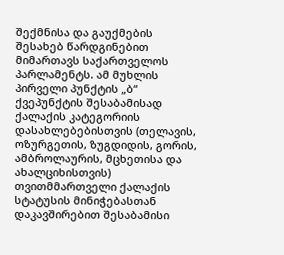შექმნისა და გაუქმების შესახებ წარდგინებით მიმართავს საქართველოს პარლამენტს. ამ მუხლის პირველი პუნქტის „ბ“ ქვეპუნქტის შესაბამისად ქალაქის კატეგორიის დასახლებებისთვის (თელავის, ოზურგეთის, ზუგდიდის, გორის, ამბროლაურის, მცხეთისა და ახალციხისთვის) თვითმმართველი ქალაქის სტატუსის მინიჭებასთან დაკავშირებით შესაბამისი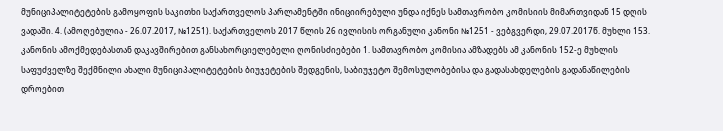მუნიციპალიტეტების გამოყოფის საკითხი საქართველოს პარლამენტში ინიციირებული უნდა იქნეს სამთავრობო კომისიის მიმართვიდან 15 დღის ვადაში. 4. (ამოღებულია - 26.07.2017, №1251). საქართველოს 2017 წლის 26 ივლისის ორგანული კანონი №1251 - ვებგვერდი, 29.07.2017წ. მუხლი 153. კანონის ამოქმედებასთან დაკავშირებით განსახორციელებელი ღონისძიებები 1. სამთავრობო კომისია ამზადებს ამ კანონის 152-ე მუხლის საფუძველზე შექმნილი ახალი მუნიციპალიტეტების ბიუჯეტების შედგენის, საბიუჯეტო შემოსულობებისა და გადასახდელების გადანაწილების დროებით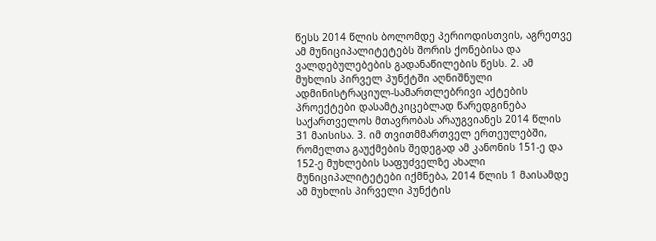წესს 2014 წლის ბოლომდე პერიოდისთვის, აგრეთვე ამ მუნიციპალიტეტებს შორის ქონებისა და ვალდებულებების გადანაწილების წესს. 2. ამ მუხლის პირველ პუნქტში აღნიშნული ადმინისტრაციულ-სამართლებრივი აქტების პროექტები დასამტკიცებლად წარედგინება საქართველოს მთავრობას არაუგვიანეს 2014 წლის 31 მაისისა. 3. იმ თვითმმართველ ერთეულებში, რომელთა გაუქმების შედეგად ამ კანონის 151-ე და 152-ე მუხლების საფუძველზე ახალი მუნიციპალიტეტები იქმნება, 2014 წლის 1 მაისამდე ამ მუხლის პირველი პუნქტის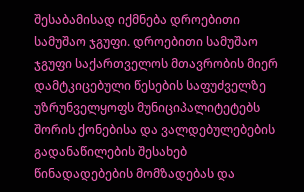შესაბამისად იქმნება დროებითი სამუშაო ჯგუფი. დროებითი სამუშაო ჯგუფი საქართველოს მთავრობის მიერ დამტკიცებული წესების საფუძველზე უზრუნველყოფს მუნიციპალიტეტებს შორის ქონებისა და ვალდებულებების გადანაწილების შესახებ წინადადებების მომზადებას და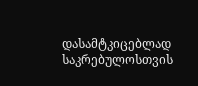დასამტკიცებლად საკრებულოსთვის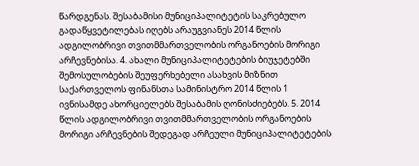წარდგენას. შესაბამისი მუნიციპალიტეტის საკრებულო გადაწყვეტილებას იღებს არაუგვიანეს 2014 წლის ადგილობრივი თვითმმართველობის ორგანოების მორიგი არჩევნებისა. 4. ახალი მუნიციპალიტეტების ბიუჯეტებში შემოსულობების შეუფერხებელი ასახვის მიზნით საქართველოს ფინანსთა სამინისტრო 2014 წლის 1 ივნისამდე ახორციელებს შესაბამის ღონისძიებებს. 5. 2014 წლის ადგილობრივი თვითმმართველობის ორგანოების მორიგი არჩევნების შედეგად არჩეული მუნიციპალიტეტების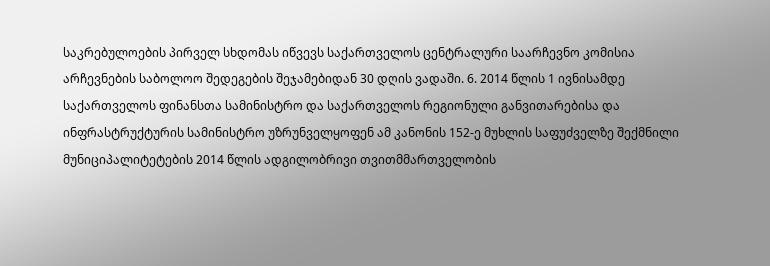საკრებულოების პირველ სხდომას იწვევს საქართველოს ცენტრალური საარჩევნო კომისია არჩევნების საბოლოო შედეგების შეჯამებიდან 30 დღის ვადაში. 6. 2014 წლის 1 ივნისამდე საქართველოს ფინანსთა სამინისტრო და საქართველოს რეგიონული განვითარებისა და ინფრასტრუქტურის სამინისტრო უზრუნველყოფენ ამ კანონის 152-ე მუხლის საფუძველზე შექმნილი მუნიციპალიტეტების 2014 წლის ადგილობრივი თვითმმართველობის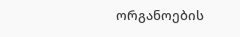ორგანოების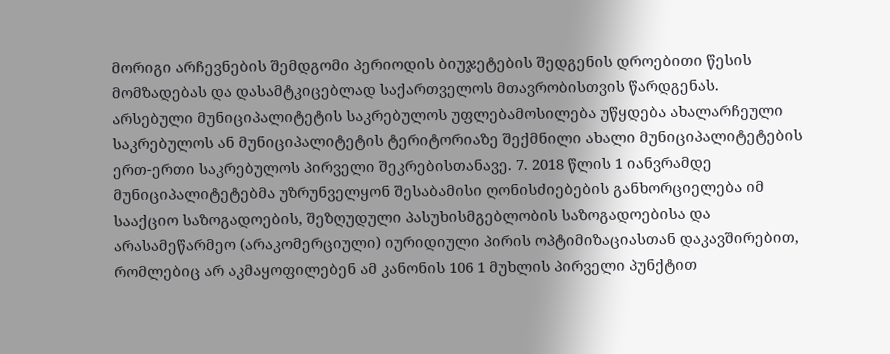მორიგი არჩევნების შემდგომი პერიოდის ბიუჯეტების შედგენის დროებითი წესის მომზადებას და დასამტკიცებლად საქართველოს მთავრობისთვის წარდგენას. არსებული მუნიციპალიტეტის საკრებულოს უფლებამოსილება უწყდება ახალარჩეული საკრებულოს ან მუნიციპალიტეტის ტერიტორიაზე შექმნილი ახალი მუნიციპალიტეტების ერთ-ერთი საკრებულოს პირველი შეკრებისთანავე. 7. 2018 წლის 1 იანვრამდე მუნიციპალიტეტებმა უზრუნველყონ შესაბამისი ღონისძიებების განხორციელება იმ სააქციო საზოგადოების, შეზღუდული პასუხისმგებლობის საზოგადოებისა და არასამეწარმეო (არაკომერციული) იურიდიული პირის ოპტიმიზაციასთან დაკავშირებით, რომლებიც არ აკმაყოფილებენ ამ კანონის 106 1 მუხლის პირველი პუნქტით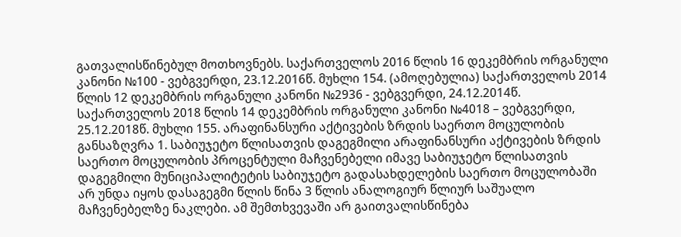გათვალისწინებულ მოთხოვნებს. საქართველოს 2016 წლის 16 დეკემბრის ორგანული კანონი №100 - ვებგვერდი, 23.12.2016წ. მუხლი 154. (ამოღებულია) საქართველოს 2014 წლის 12 დეკემბრის ორგანული კანონი №2936 - ვებგვერდი, 24.12.2014წ. საქართველოს 2018 წლის 14 დეკემბრის ორგანული კანონი №4018 – ვებგვერდი, 25.12.2018წ. მუხლი 155. არაფინანსური აქტივების ზრდის საერთო მოცულობის განსაზღვრა 1. საბიუჯეტო წლისათვის დაგეგმილი არაფინანსური აქტივების ზრდის საერთო მოცულობის პროცენტული მაჩვენებელი იმავე საბიუჯეტო წლისათვის დაგეგმილი მუნიციპალიტეტის საბიუჯეტო გადასახდელების საერთო მოცულობაში არ უნდა იყოს დასაგეგმი წლის წინა 3 წლის ანალოგიურ წლიურ საშუალო მაჩვენებელზე ნაკლები. ამ შემთხვევაში არ გაითვალისწინება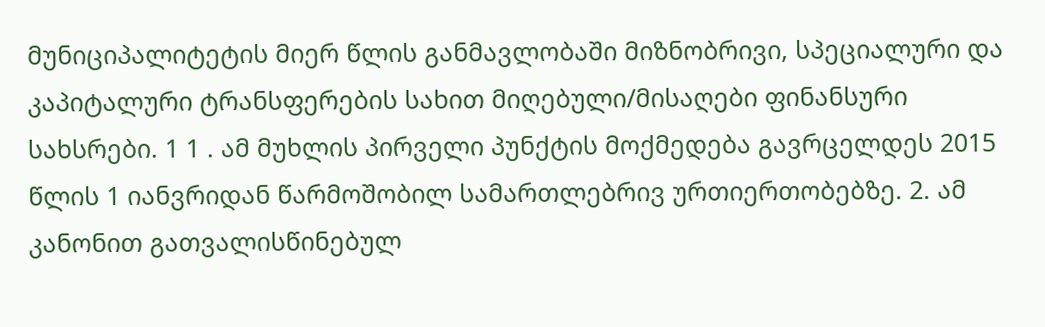მუნიციპალიტეტის მიერ წლის განმავლობაში მიზნობრივი, სპეციალური და კაპიტალური ტრანსფერების სახით მიღებული/მისაღები ფინანსური სახსრები. 1 1 . ამ მუხლის პირველი პუნქტის მოქმედება გავრცელდეს 2015 წლის 1 იანვრიდან წარმოშობილ სამართლებრივ ურთიერთობებზე. 2. ამ კანონით გათვალისწინებულ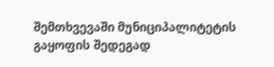შემთხვევაში მუნიციპალიტეტის გაყოფის შედეგად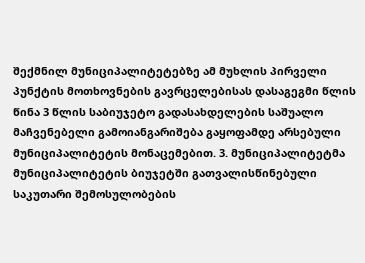შექმნილ მუნიციპალიტეტებზე ამ მუხლის პირველი პუნქტის მოთხოვნების გავრცელებისას დასაგეგმი წლის წინა 3 წლის საბიუჯეტო გადასახდელების საშუალო მაჩვენებელი გამოიანგარიშება გაყოფამდე არსებული მუნიციპალიტეტის მონაცემებით. 3. მუნიციპალიტეტმა მუნიციპალიტეტის ბიუჯეტში გათვალისწინებული საკუთარი შემოსულობების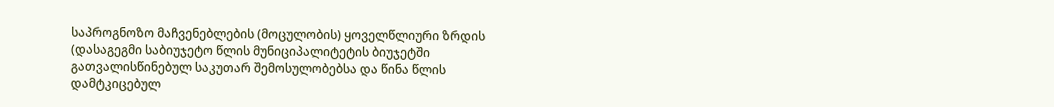საპროგნოზო მაჩვენებლების (მოცულობის) ყოველწლიური ზრდის (დასაგეგმი საბიუჯეტო წლის მუნიციპალიტეტის ბიუჯეტში გათვალისწინებულ საკუთარ შემოსულობებსა და წინა წლის დამტკიცებულ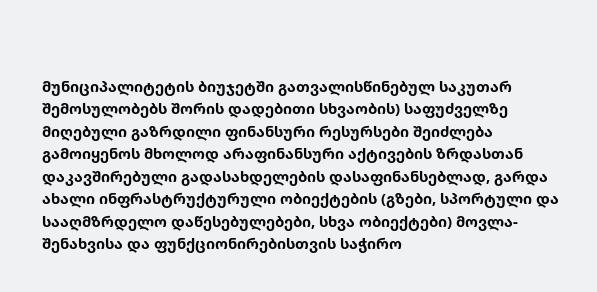მუნიციპალიტეტის ბიუჯეტში გათვალისწინებულ საკუთარ შემოსულობებს შორის დადებითი სხვაობის) საფუძველზე მიღებული გაზრდილი ფინანსური რესურსები შეიძლება გამოიყენოს მხოლოდ არაფინანსური აქტივების ზრდასთან დაკავშირებული გადასახდელების დასაფინანსებლად, გარდა ახალი ინფრასტრუქტურული ობიექტების (გზები, სპორტული და სააღმზრდელო დაწესებულებები, სხვა ობიექტები) მოვლა-შენახვისა და ფუნქციონირებისთვის საჭირო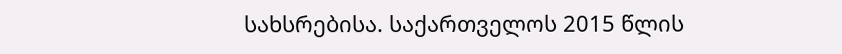სახსრებისა. საქართველოს 2015 წლის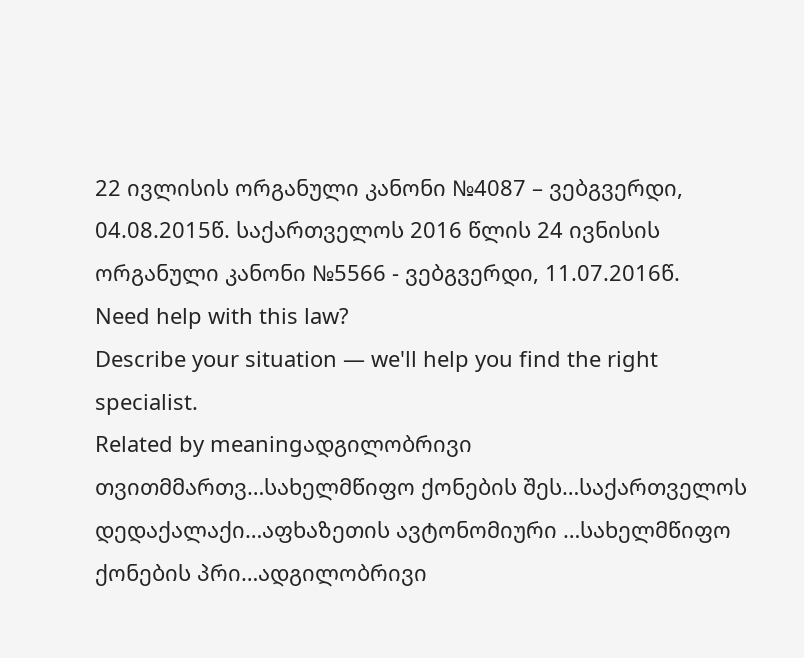22 ივლისის ორგანული კანონი №4087 – ვებგვერდი, 04.08.2015წ. საქართველოს 2016 წლის 24 ივნისის ორგანული კანონი №5566 - ვებგვერდი, 11.07.2016წ.
Need help with this law?
Describe your situation — we'll help you find the right specialist.
Related by meaningადგილობრივი თვითმმართვ…სახელმწიფო ქონების შეს…საქართველოს დედაქალაქი…აფხაზეთის ავტონომიური …სახელმწიფო ქონების პრი…ადგილობრივი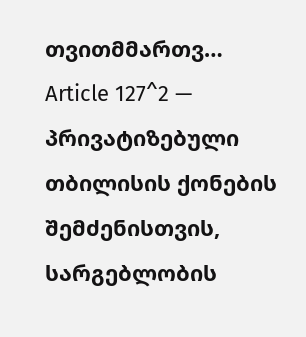თვითმმართვ…
Article 127^2 — პრივატიზებული თბილისის ქონების შემძენისთვის, სარგებლობის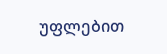უფლებით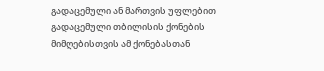გადაცემული ან მართვის უფლებით გადაცემული თბილისის ქონების მიმღებისთვის ამ ქონებასთან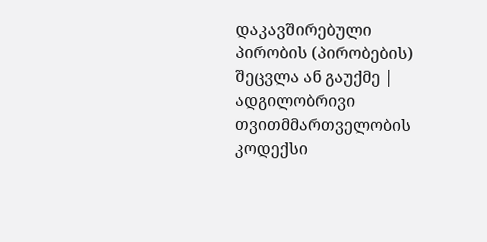დაკავშირებული პირობის (პირობების) შეცვლა ან გაუქმე | ადგილობრივი თვითმმართველობის კოდექსი